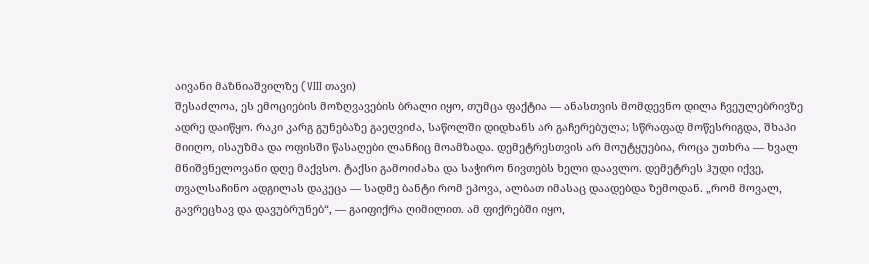აივანი მაზნიაშვილზე (VIII თავი)
შესაძლოა, ეს ემოციების მოზღვავების ბრალი იყო, თუმცა ფაქტია — ანასთვის მომდევნო დილა ჩვეულებრივზე ადრე დაიწყო. რაკი კარგ გუნებაზე გაეღვიძა, საწოლში დიდხანს არ გაჩერებულა; სწრაფად მოწესრიგდა, შხაპი მიიღო, ისაუზმა და ოფისში წასაღები ლანჩიც მოამზადა. დემეტრესთვის არ მოუტყუებია, როცა უთხრა — ხვალ მნიშვნელოვანი დღე მაქვსო. ტაქსი გამოიძახა და საჭირო ნივთებს ხელი დაავლო. დემეტრეს ჰუდი იქვე, თვალსაჩინო ადგილას დაკეცა — სადმე ბანტი რომ ეპოვა, ალბათ იმასაც დაადებდა ზემოდან. „რომ მოვალ, გავრეცხავ და დავუბრუნებ“, — გაიფიქრა ღიმილით. ამ ფიქრებში იყო,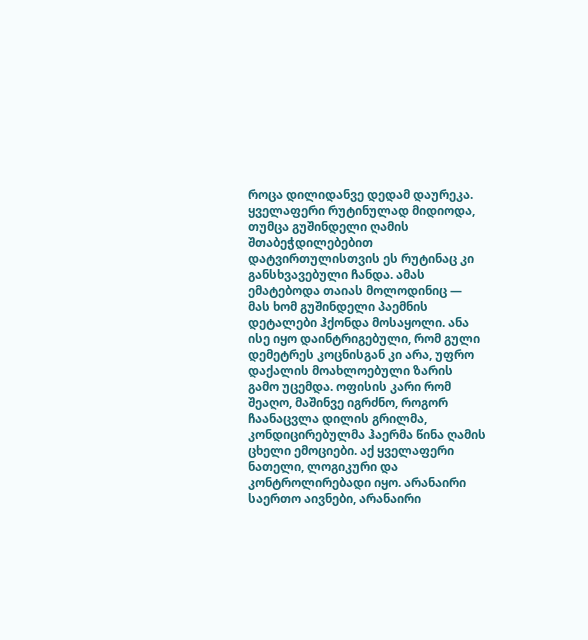როცა დილიდანვე დედამ დაურეკა. ყველაფერი რუტინულად მიდიოდა, თუმცა გუშინდელი ღამის შთაბეჭდილებებით დატვირთულისთვის ეს რუტინაც კი განსხვავებული ჩანდა. ამას ემატებოდა თაიას მოლოდინიც — მას ხომ გუშინდელი პაემნის დეტალები ჰქონდა მოსაყოლი. ანა ისე იყო დაინტრიგებული, რომ გული დემეტრეს კოცნისგან კი არა, უფრო დაქალის მოახლოებული ზარის გამო უცემდა. ოფისის კარი რომ შეაღო, მაშინვე იგრძნო, როგორ ჩაანაცვლა დილის გრილმა, კონდიცირებულმა ჰაერმა წინა ღამის ცხელი ემოციები. აქ ყველაფერი ნათელი, ლოგიკური და კონტროლირებადი იყო. არანაირი საერთო აივნები, არანაირი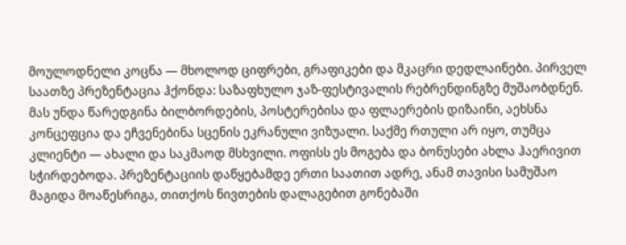მოულოდნელი კოცნა — მხოლოდ ციფრები, გრაფიკები და მკაცრი დედლაინები. პირველ საათზე პრეზენტაცია ჰქონდა: საზაფხულო ჯაზ-ფესტივალის რებრენდინგზე მუშაობდნენ. მას უნდა წარედგინა ბილბორდების, პოსტერებისა და ფლაერების დიზაინი, აეხსნა კონცეფცია და ეჩვენებინა სცენის ეკრანული ვიზუალი. საქმე რთული არ იყო, თუმცა კლიენტი — ახალი და საკმაოდ მსხვილი. ოფისს ეს მოგება და ბონუსები ახლა ჰაერივით სჭირდებოდა. პრეზენტაციის დაწყებამდე ერთი საათით ადრე, ანამ თავისი სამუშაო მაგიდა მოაწესრიგა, თითქოს ნივთების დალაგებით გონებაში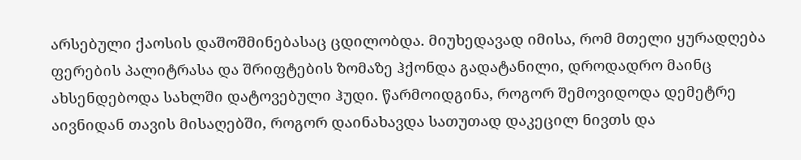არსებული ქაოსის დაშოშმინებასაც ცდილობდა. მიუხედავად იმისა, რომ მთელი ყურადღება ფერების პალიტრასა და შრიფტების ზომაზე ჰქონდა გადატანილი, დროდადრო მაინც ახსენდებოდა სახლში დატოვებული ჰუდი. წარმოიდგინა, როგორ შემოვიდოდა დემეტრე აივნიდან თავის მისაღებში, როგორ დაინახავდა სათუთად დაკეცილ ნივთს და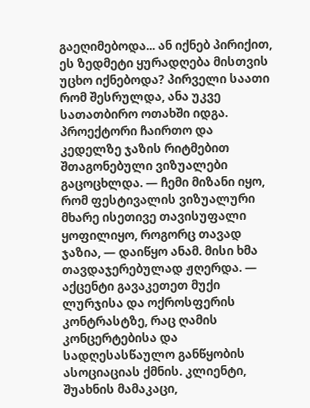გაეღიმებოდა... ან იქნებ პირიქით, ეს ზედმეტი ყურადღება მისთვის უცხო იქნებოდა? პირველი საათი რომ შესრულდა, ანა უკვე სათათბირო ოთახში იდგა. პროექტორი ჩაირთო და კედელზე ჯაზის რიტმებით შთაგონებული ვიზუალები გაცოცხლდა. — ჩემი მიზანი იყო, რომ ფესტივალის ვიზუალური მხარე ისეთივე თავისუფალი ყოფილიყო, როგორც თავად ჯაზია, — დაიწყო ანამ. მისი ხმა თავდაჯერებულად ჟღერდა. — აქცენტი გავაკეთეთ მუქი ლურჯისა და ოქროსფერის კონტრასტზე, რაც ღამის კონცერტებისა და სადღესასწაულო განწყობის ასოციაციას ქმნის. კლიენტი, შუახნის მამაკაცი,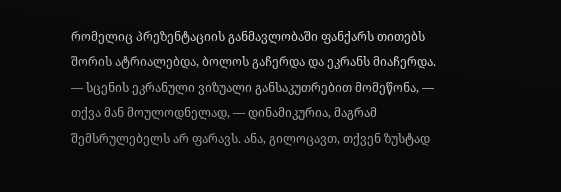რომელიც პრეზენტაციის განმავლობაში ფანქარს თითებს შორის ატრიალებდა, ბოლოს გაჩერდა და ეკრანს მიაჩერდა. — სცენის ეკრანული ვიზუალი განსაკუთრებით მომეწონა, — თქვა მან მოულოდნელად, — დინამიკურია, მაგრამ შემსრულებელს არ ფარავს. ანა, გილოცავთ, თქვენ ზუსტად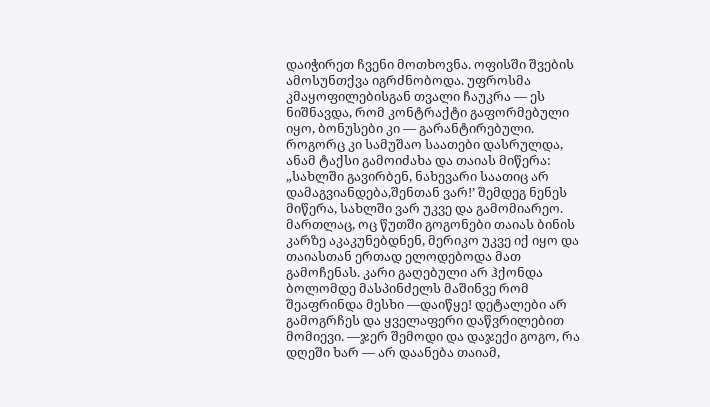დაიჭირეთ ჩვენი მოთხოვნა. ოფისში შვების ამოსუნთქვა იგრძნობოდა. უფროსმა კმაყოფილებისგან თვალი ჩაუკრა — ეს ნიშნავდა, რომ კონტრაქტი გაფორმებული იყო, ბონუსები კი — გარანტირებული. როგორც კი სამუშაო საათები დასრულდა, ანამ ტაქსი გამოიძახა და თაიას მიწერა: „სახლში გავირბენ, ნახევარი საათიც არ დამაგვიანდება,შენთან ვარ!’ შემდეგ ნენეს მიწერა, სახლში ვარ უკვე და გამომიარეო. მართლაც, ოც წუთში გოგონები თაიას ბინის კარზე აკაკუნებდნენ, მერიკო უკვე იქ იყო და თაიასთან ერთად ელოდებოდა მათ გამოჩენას. კარი გაღებული არ ჰქონდა ბოლომდე მასპინძელს მაშინვე რომ შეაფრინდა მესხი —დაიწყე! დეტალები არ გამოგრჩეს და ყველაფერი დაწვრილებით მომიევი. —ჯერ შემოდი და დაჯექი გოგო, რა დღეში ხარ — არ დაანება თაიამ,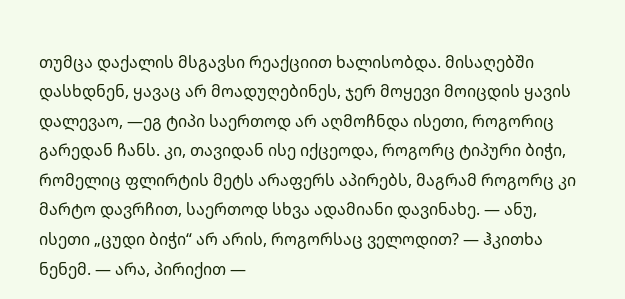თუმცა დაქალის მსგავსი რეაქციით ხალისობდა. მისაღებში დასხდნენ, ყავაც არ მოადუღებინეს, ჯერ მოყევი მოიცდის ყავის დალევაო, —ეგ ტიპი საერთოდ არ აღმოჩნდა ისეთი, როგორიც გარედან ჩანს. კი, თავიდან ისე იქცეოდა, როგორც ტიპური ბიჭი, რომელიც ფლირტის მეტს არაფერს აპირებს, მაგრამ როგორც კი მარტო დავრჩით, საერთოდ სხვა ადამიანი დავინახე. — ანუ, ისეთი „ცუდი ბიჭი“ არ არის, როგორსაც ველოდით? — ჰკითხა ნენემ. — არა, პირიქით —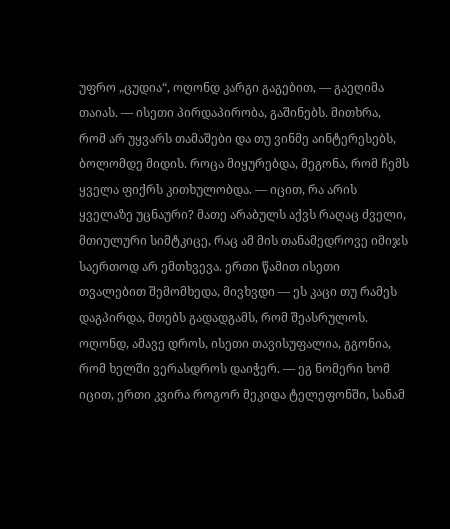უფრო „ცუდია“, ოღონდ კარგი გაგებით, — გაეღიმა თაიას. — ისეთი პირდაპირობა, გაშინებს. მითხრა, რომ არ უყვარს თამაშები და თუ ვინმე აინტერესებს, ბოლომდე მიდის. როცა მიყურებდა, მეგონა, რომ ჩემს ყველა ფიქრს კითხულობდა. — იცით, რა არის ყველაზე უცნაური? მათე არაბულს აქვს რაღაც ძველი, მთიულური სიმტკიცე, რაც ამ მის თანამედროვე იმიჯს საერთოდ არ ემთხვევა. ერთი წამით ისეთი თვალებით შემომხედა, მივხვდი — ეს კაცი თუ რამეს დაგპირდა, მთებს გადადგამს, რომ შეასრულოს. ოღონდ, ამავე დროს, ისეთი თავისუფალია, გგონია, რომ ხელში ვერასდროს დაიჭერ. — ეგ ნომერი ხომ იცით, ერთი კვირა როგორ მეკიდა ტელეფონში, სანამ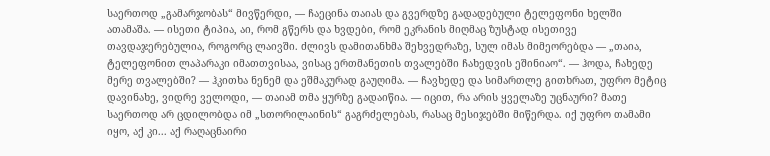საერთოდ „გამარჯობას“ მივწერდი, — ჩაეცინა თაიას და გვერდზე გადადებული ტელეფონი ხელში ათამაშა. — ისეთი ტიპია, აი, რომ გწერს და ხვდები, რომ ეკრანის მიღმაც ზუსტად ისეთივე თავდაჯერებულია, როგორც ლაივში. ძლივს დამითანხმა შეხვედრაზე, სულ იმას მიმეორებდა — „თაია, ტელეფონით ლაპარაკი იმათთვისაა, ვისაც ერთმანეთის თვალებში ჩახედვის ეშინიაო“. — ჰოდა, ჩახედე მერე თვალებში? — ჰკითხა ნენემ და ეშმაკურად გაუღიმა. — ჩავხედე და სიმართლე გითხრათ, უფრო მეტიც დავინახე, ვიდრე ველოდი, — თაიამ თმა ყურზე გადაიწია. — იცით, რა არის ყველაზე უცნაური? მათე საერთოდ არ ცდილობდა იმ „სთორილაინის“ გაგრძელებას, რასაც მესიჯებში მიწერდა. იქ უფრო თამამი იყო, აქ კი... აქ რაღაცნაირი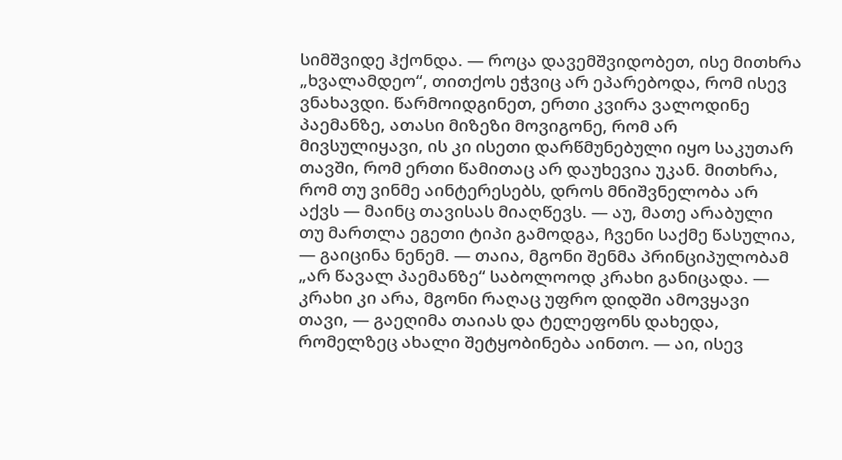სიმშვიდე ჰქონდა. — როცა დავემშვიდობეთ, ისე მითხრა „ხვალამდეო“, თითქოს ეჭვიც არ ეპარებოდა, რომ ისევ ვნახავდი. წარმოიდგინეთ, ერთი კვირა ვალოდინე პაემანზე, ათასი მიზეზი მოვიგონე, რომ არ მივსულიყავი, ის კი ისეთი დარწმუნებული იყო საკუთარ თავში, რომ ერთი წამითაც არ დაუხევია უკან. მითხრა, რომ თუ ვინმე აინტერესებს, დროს მნიშვნელობა არ აქვს — მაინც თავისას მიაღწევს. — აუ, მათე არაბული თუ მართლა ეგეთი ტიპი გამოდგა, ჩვენი საქმე წასულია, — გაიცინა ნენემ. — თაია, მგონი შენმა პრინციპულობამ „არ წავალ პაემანზე“ საბოლოოდ კრახი განიცადა. — კრახი კი არა, მგონი რაღაც უფრო დიდში ამოვყავი თავი, — გაეღიმა თაიას და ტელეფონს დახედა, რომელზეც ახალი შეტყობინება აინთო. — აი, ისევ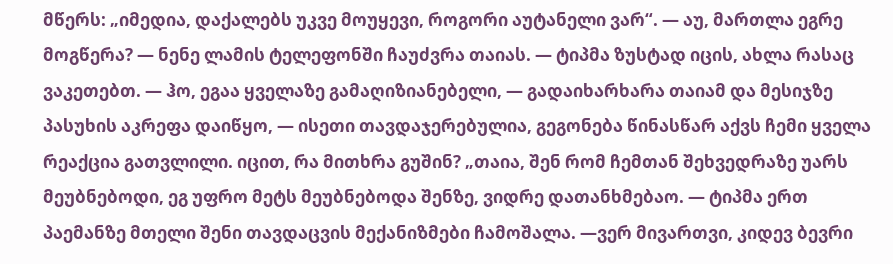მწერს: „იმედია, დაქალებს უკვე მოუყევი, როგორი აუტანელი ვარ“. — აუ, მართლა ეგრე მოგწერა? — ნენე ლამის ტელეფონში ჩაუძვრა თაიას. — ტიპმა ზუსტად იცის, ახლა რასაც ვაკეთებთ. — ჰო, ეგაა ყველაზე გამაღიზიანებელი, — გადაიხარხარა თაიამ და მესიჯზე პასუხის აკრეფა დაიწყო, — ისეთი თავდაჯერებულია, გეგონება წინასწარ აქვს ჩემი ყველა რეაქცია გათვლილი. იცით, რა მითხრა გუშინ? „თაია, შენ რომ ჩემთან შეხვედრაზე უარს მეუბნებოდი, ეგ უფრო მეტს მეუბნებოდა შენზე, ვიდრე დათანხმებაო. — ტიპმა ერთ პაემანზე მთელი შენი თავდაცვის მექანიზმები ჩამოშალა. —ვერ მივართვი, კიდევ ბევრი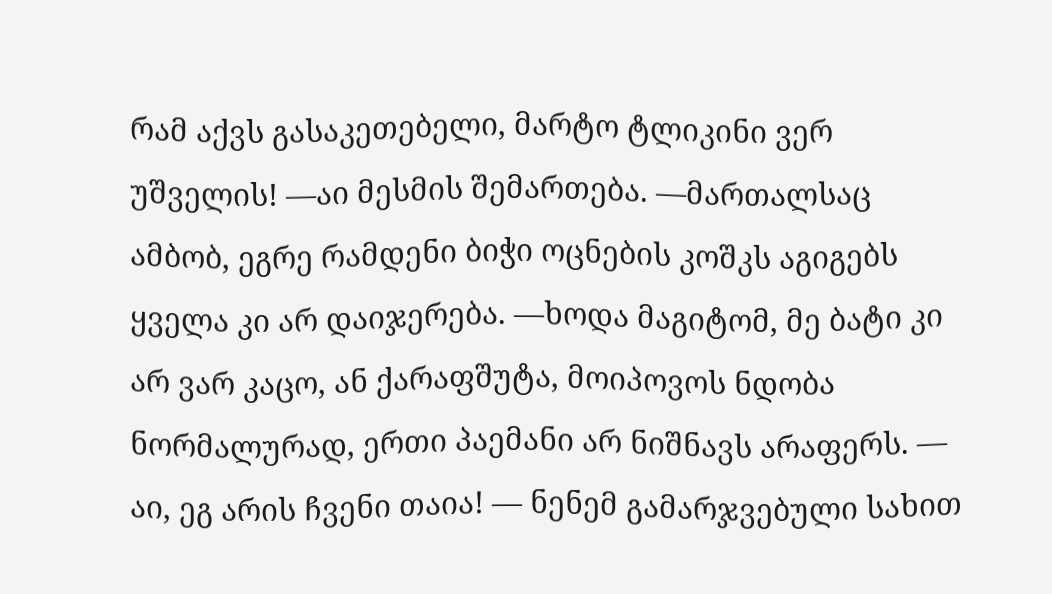რამ აქვს გასაკეთებელი, მარტო ტლიკინი ვერ უშველის! —აი მესმის შემართება. —მართალსაც ამბობ, ეგრე რამდენი ბიჭი ოცნების კოშკს აგიგებს ყველა კი არ დაიჯერება. —ხოდა მაგიტომ, მე ბატი კი არ ვარ კაცო, ან ქარაფშუტა, მოიპოვოს ნდობა ნორმალურად, ერთი პაემანი არ ნიშნავს არაფერს. — აი, ეგ არის ჩვენი თაია! — ნენემ გამარჯვებული სახით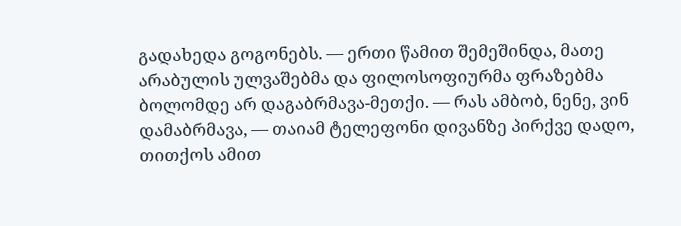გადახედა გოგონებს. — ერთი წამით შემეშინდა, მათე არაბულის ულვაშებმა და ფილოსოფიურმა ფრაზებმა ბოლომდე არ დაგაბრმავა-მეთქი. — რას ამბობ, ნენე, ვინ დამაბრმავა, — თაიამ ტელეფონი დივანზე პირქვე დადო, თითქოს ამით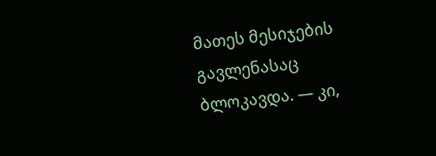მათეს მესიჯების გავლენასაც ბლოკავდა. — კი,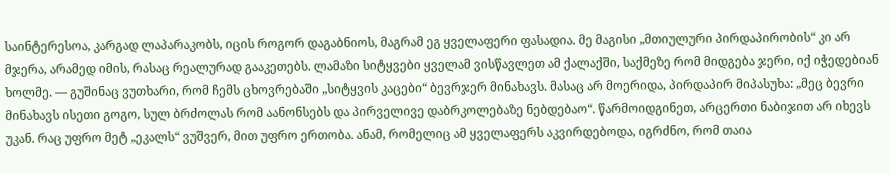საინტერესოა, კარგად ლაპარაკობს, იცის როგორ დაგაბნიოს, მაგრამ ეგ ყველაფერი ფასადია. მე მაგისი „მთიულური პირდაპირობის“ კი არ მჯერა, არამედ იმის, რასაც რეალურად გააკეთებს. ლამაზი სიტყვები ყველამ ვისწავლეთ ამ ქალაქში, საქმეზე რომ მიდგება ჯერი, იქ იჭედებიან ხოლმე. — გუშინაც ვუთხარი, რომ ჩემს ცხოვრებაში „სიტყვის კაცები“ ბევრჯერ მინახავს. მასაც არ მოერიდა, პირდაპირ მიპასუხა: „მეც ბევრი მინახავს ისეთი გოგო, სულ ბრძოლას რომ აანონსებს და პირველივე დაბრკოლებაზე ნებდებაო“. წარმოიდგინეთ, არცერთი ნაბიჯით არ იხევს უკან. რაც უფრო მეტ „ეკალს“ ვუშვერ, მით უფრო ერთობა. ანამ, რომელიც ამ ყველაფერს აკვირდებოდა, იგრძნო, რომ თაია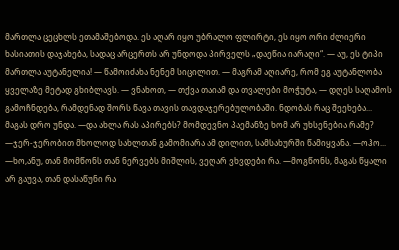მართლა ცეცხლს ეთამაშებოდა. ეს აღარ იყო უბრალო ფლირტი, ეს იყო ორი ძლიერი ხასიათის დაჯახება, სადაც არცერთს არ უნდოდა პირველს „დაეწია იარაღი“. — აუ, ეს ტიპი მართლა აუტანელია! — წამოიძახა ნენემ სიცილით. — მაგრამ აღიარე, რომ ეგ აუტანლობა ყველაზე მეტად გხიბლავს. — ვნახოთ, — თქვა თაიამ და თვალები მოჭუტა, — დღეს საღამოს გამოჩნდება, რამდენად შორს წავა თავის თავდაჯერებულობაში. ნდობას რაც შეეხება... მაგას დრო უნდა. —და ახლა რას აპირებს? მომდევნო პაემანზე ხომ არ უხსენებია რამე? —ჯერ-ჯერობით მხოლოდ სახლთან გამომიარა ამ დილით, სამსახურში წამიყვანა. —ოჰო... —ხო,ანუ, თან მომწონს თან ნერვებს მიშლის, ვეღარ ვხვდები რა. —მოგწონს, მაგას წყალი არ გაუვა, თან დასაწუნი რა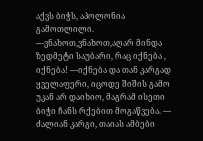აქვს ბიჭს, აპოლონია გამოთლილი. —ვნახოთ,ვნახოთ,აღარ მინდა ზედმეტი საუბარი, რაც იქნება , იქნება! —იქნება და თან კარგად ყველაფერი, იცოდე შიშის გამო უკან არ დაიხიო, მაგრამ ისეთი ბიჭი ჩანს რქებით მოგაწვება. — ძალიან კარგი, თაიას ამბები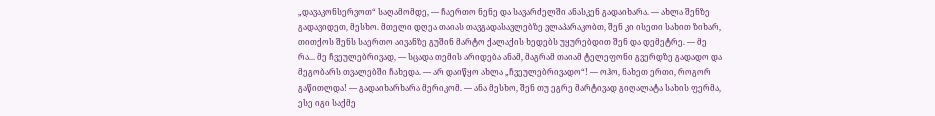„დავაკონსერვოთ“ საღამომდე, — ჩაერთო ნენე და სავარძელში ანასკენ გადაიხარა. — ახლა შენზე გადავიდეთ, მესხო. მთელი დღეა თაიას თავგადასავლებზე ვლაპარაკობთ, შენ კი ისეთი სახით ზიხარ, თითქოს შენს საერთო აივანზე გუშინ მარტო ქალაქის ხედებს უყურებდით შენ და დემეტრე. — მე რა... მე ჩვეულებრივად, — სცადა თემის არიდება ანამ, მაგრამ თაიამ ტელეფონი გვერდზე გადადო და მეგობარს თვალებში ჩახედა. — არ დაიწყო ახლა „ჩვეულებრივადო“! — ოჰო, ნახეთ ერთი, როგორ გაწითლდა! — გადაიხარხარა მერიკომ. — ანა მესხო, შენ თუ ეგრე მარტივად გიღალატა სახის ფერმა, ესე იგი საქმე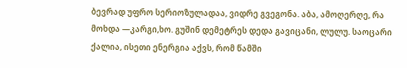ბევრად უფრო სერიოზულადაა, ვიდრე გვეგონა. აბა, ამოღერღე, რა მოხდა —კარგი,ხო. გუშინ დემეტრეს დედა გავიცანი, ლულუ. საოცარი ქალია, ისეთი ენერგია აქვს, რომ წამში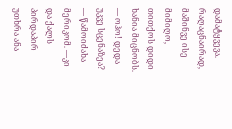დამატყვევა. რაღაცნაირად, მაშინვე ისე მიმიღო, თითქოს დიდი ხანია მიცნობს. — ოჰო! დედა უკვე სცენაზეა? — წამოიძახა მერიკომ. —კი და ქალს პირდაპირ უთხრა ანა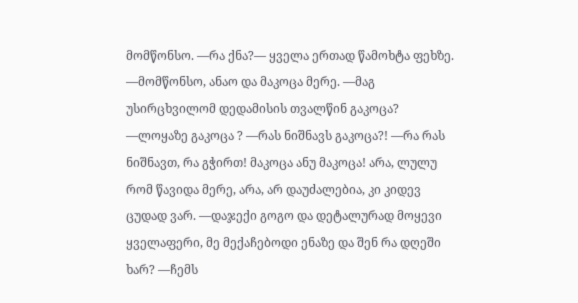მომწონსო. —რა ქნა?— ყველა ერთად წამოხტა ფეხზე. —მომწონსო, ანაო და მაკოცა მერე. —მაგ უსირცხვილომ დედამისის თვალწინ გაკოცა? —ლოყაზე გაკოცა ? —რას ნიშნავს გაკოცა?! —რა რას ნიშნავთ, რა გჭირთ! მაკოცა ანუ მაკოცა! არა, ლულუ რომ წავიდა მერე, არა, არ დაუძალებია, კი კიდევ ცუდად ვარ. —დაჯექი გოგო და დეტალურად მოყევი ყველაფერი, მე მექაჩებოდი ენაზე და შენ რა დღეში ხარ? —ჩემს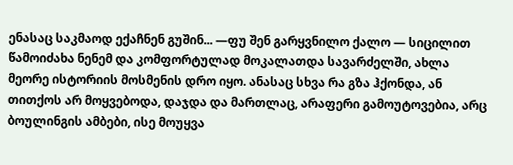ენასაც საკმაოდ ექაჩნენ გუშინ... —ფუ შენ გარყვნილო ქალო — სიცილით წამოიძახა ნენემ და კომფორტულად მოკალათდა სავარძელში, ახლა მეორე ისტორიის მოსმენის დრო იყო. ანასაც სხვა რა გზა ჰქონდა, ან თითქოს არ მოყვებოდა, დაჯდა და მართლაც, არაფერი გამოუტოვებია, არც ბოულინგის ამბები, ისე მოუყვა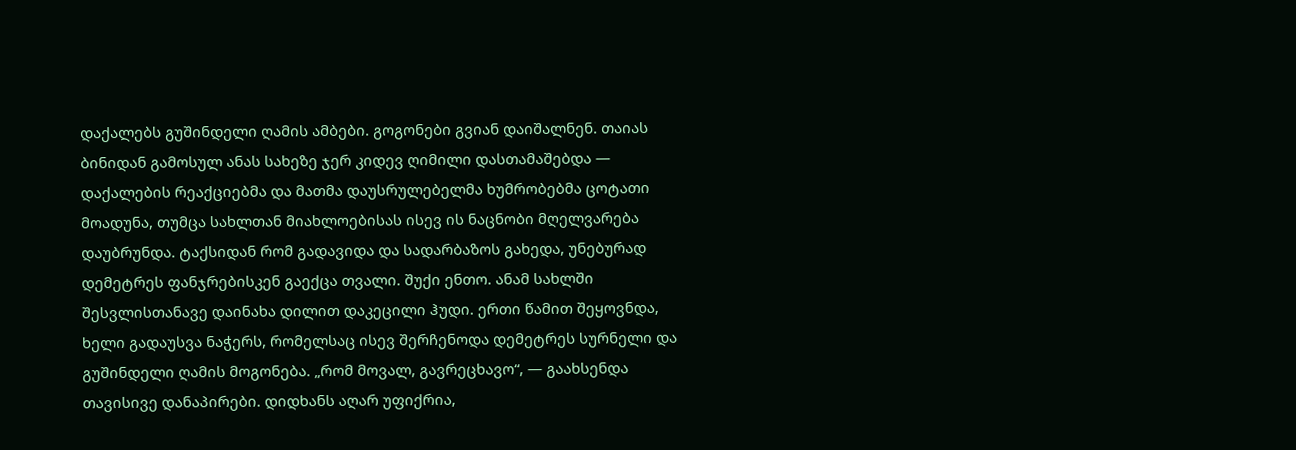დაქალებს გუშინდელი ღამის ამბები. გოგონები გვიან დაიშალნენ. თაიას ბინიდან გამოსულ ანას სახეზე ჯერ კიდევ ღიმილი დასთამაშებდა — დაქალების რეაქციებმა და მათმა დაუსრულებელმა ხუმრობებმა ცოტათი მოადუნა, თუმცა სახლთან მიახლოებისას ისევ ის ნაცნობი მღელვარება დაუბრუნდა. ტაქსიდან რომ გადავიდა და სადარბაზოს გახედა, უნებურად დემეტრეს ფანჯრებისკენ გაექცა თვალი. შუქი ენთო. ანამ სახლში შესვლისთანავე დაინახა დილით დაკეცილი ჰუდი. ერთი წამით შეყოვნდა, ხელი გადაუსვა ნაჭერს, რომელსაც ისევ შერჩენოდა დემეტრეს სურნელი და გუშინდელი ღამის მოგონება. „რომ მოვალ, გავრეცხავო“, — გაახსენდა თავისივე დანაპირები. დიდხანს აღარ უფიქრია,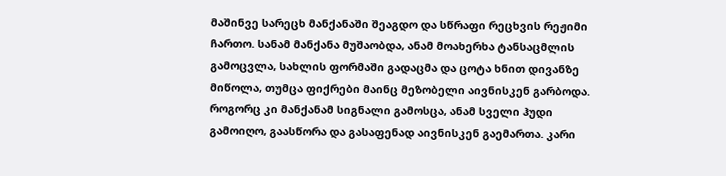მაშინვე სარეცხ მანქანაში შეაგდო და სწრაფი რეცხვის რეჟიმი ჩართო. სანამ მანქანა მუშაობდა, ანამ მოახერხა ტანსაცმლის გამოცვლა, სახლის ფორმაში გადაცმა და ცოტა ხნით დივანზე მიწოლა, თუმცა ფიქრები მაინც მეზობელი აივნისკენ გარბოდა. როგორც კი მანქანამ სიგნალი გამოსცა, ანამ სველი ჰუდი გამოიღო, გაასწორა და გასაფენად აივნისკენ გაემართა. კარი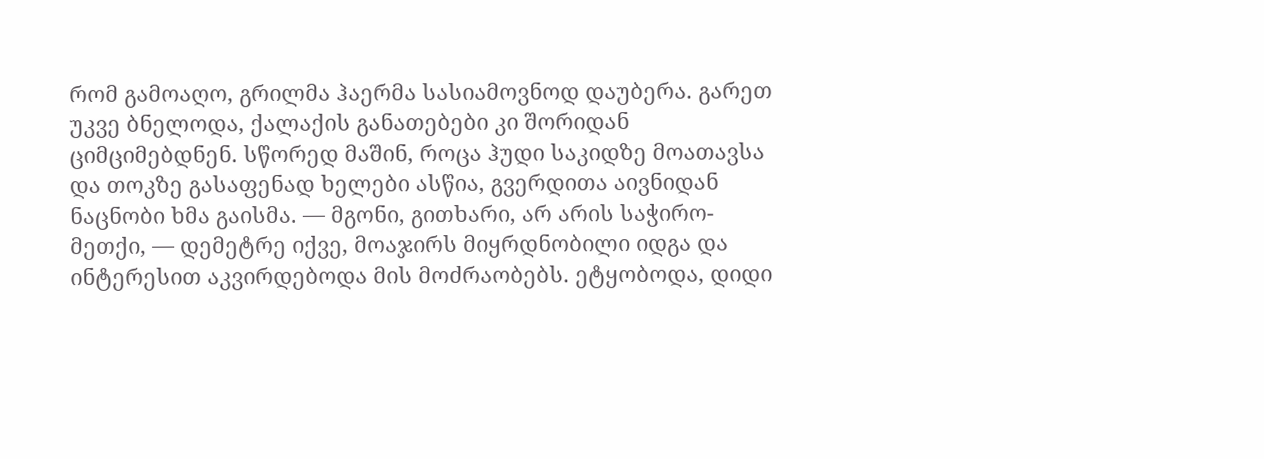რომ გამოაღო, გრილმა ჰაერმა სასიამოვნოდ დაუბერა. გარეთ უკვე ბნელოდა, ქალაქის განათებები კი შორიდან ციმციმებდნენ. სწორედ მაშინ, როცა ჰუდი საკიდზე მოათავსა და თოკზე გასაფენად ხელები ასწია, გვერდითა აივნიდან ნაცნობი ხმა გაისმა. — მგონი, გითხარი, არ არის საჭირო-მეთქი, — დემეტრე იქვე, მოაჯირს მიყრდნობილი იდგა და ინტერესით აკვირდებოდა მის მოძრაობებს. ეტყობოდა, დიდი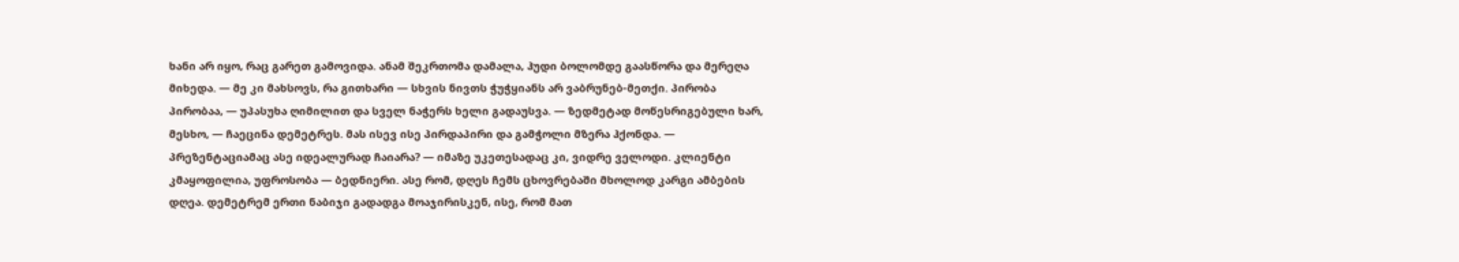ხანი არ იყო, რაც გარეთ გამოვიდა. ანამ შეკრთომა დამალა, ჰუდი ბოლომდე გაასწორა და მერეღა მიხედა. — მე კი მახსოვს, რა გითხარი — სხვის ნივთს ჭუჭყიანს არ ვაბრუნებ-მეთქი. პირობა პირობაა, — უპასუხა ღიმილით და სველ ნაჭერს ხელი გადაუსვა. — ზედმეტად მოწესრიგებული ხარ, მესხო, — ჩაეცინა დემეტრეს. მას ისევ ისე პირდაპირი და გამჭოლი მზერა ჰქონდა. — პრეზენტაციამაც ასე იდეალურად ჩაიარა? — იმაზე უკეთესადაც კი, ვიდრე ველოდი. კლიენტი კმაყოფილია, უფროსობა — ბედნიერი. ასე რომ, დღეს ჩემს ცხოვრებაში მხოლოდ კარგი ამბების დღეა. დემეტრემ ერთი ნაბიჯი გადადგა მოაჯირისკენ, ისე, რომ მათ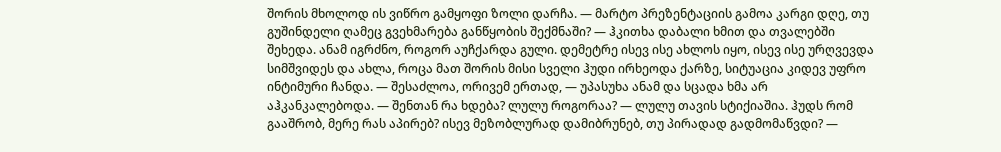შორის მხოლოდ ის ვიწრო გამყოფი ზოლი დარჩა. — მარტო პრეზენტაციის გამოა კარგი დღე, თუ გუშინდელი ღამეც გვეხმარება განწყობის შექმნაში? — ჰკითხა დაბალი ხმით და თვალებში შეხედა. ანამ იგრძნო, როგორ აუჩქარდა გული. დემეტრე ისევ ისე ახლოს იყო, ისევ ისე ურღვევდა სიმშვიდეს და ახლა, როცა მათ შორის მისი სველი ჰუდი ირხეოდა ქარზე, სიტუაცია კიდევ უფრო ინტიმური ჩანდა. — შესაძლოა, ორივემ ერთად, — უპასუხა ანამ და სცადა ხმა არ აჰკანკალებოდა. — შენთან რა ხდება? ლულუ როგორაა? — ლულუ თავის სტიქიაშია. ჰუდს რომ გააშრობ, მერე რას აპირებ? ისევ მეზობლურად დამიბრუნებ, თუ პირადად გადმომაწვდი? —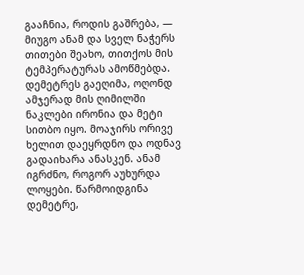გააჩნია, როდის გაშრება, — მიუგო ანამ და სველ ნაჭერს თითები შეახო, თითქოს მის ტემპერატურას ამოწმებდა. დემეტრეს გაეღიმა, ოღონდ ამჯერად მის ღიმილში ნაკლები ირონია და მეტი სითბო იყო. მოაჯირს ორივე ხელით დაეყრდნო და ოდნავ გადაიხარა ანასკენ. ანამ იგრძნო, როგორ აუხურდა ლოყები. წარმოიდგინა დემეტრე,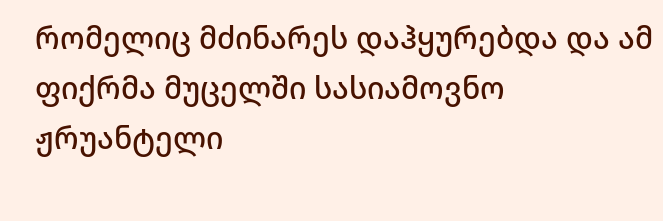რომელიც მძინარეს დაჰყურებდა და ამ ფიქრმა მუცელში სასიამოვნო ჟრუანტელი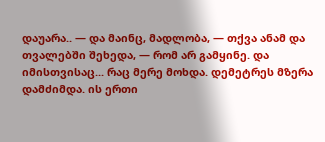დაუარა.. — და მაინც, მადლობა, — თქვა ანამ და თვალებში შეხედა, — რომ არ გამყინე. და იმისთვისაც... რაც მერე მოხდა. დემეტრეს მზერა დამძიმდა. ის ერთი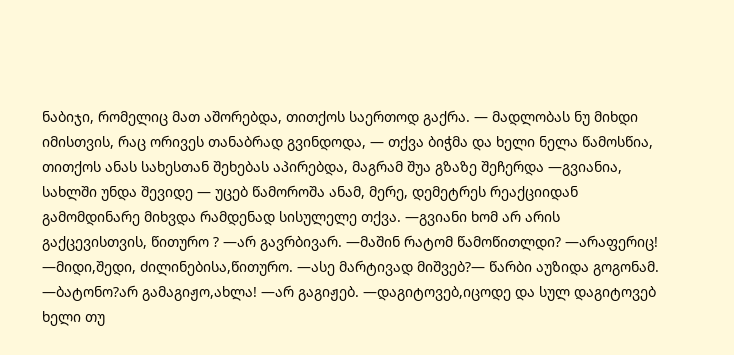ნაბიჯი, რომელიც მათ აშორებდა, თითქოს საერთოდ გაქრა. — მადლობას ნუ მიხდი იმისთვის, რაც ორივეს თანაბრად გვინდოდა, — თქვა ბიჭმა და ხელი ნელა წამოსწია, თითქოს ანას სახესთან შეხებას აპირებდა, მაგრამ შუა გზაზე შეჩერდა —გვიანია, სახლში უნდა შევიდე — უცებ წამოროშა ანამ, მერე, დემეტრეს რეაქციიდან გამომდინარე მიხვდა რამდენად სისულელე თქვა. —გვიანი ხომ არ არის გაქცევისთვის, წითურო ? —არ გავრბივარ. —მაშინ რატომ წამოწითლდი? —არაფერიც! —მიდი,შედი, ძილინებისა,წითურო. —ასე მარტივად მიშვებ?— წარბი აუზიდა გოგონამ. —ბატონო?არ გამაგიჟო,ახლა! —არ გაგიჟებ. —დაგიტოვებ,იცოდე და სულ დაგიტოვებ ხელი თუ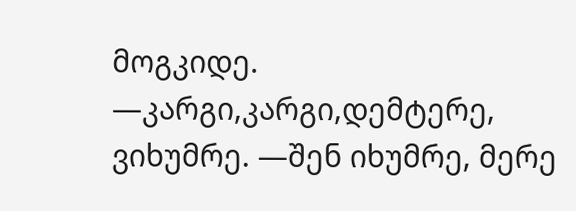მოგკიდე. —კარგი,კარგი,დემტერე, ვიხუმრე. —შენ იხუმრე, მერე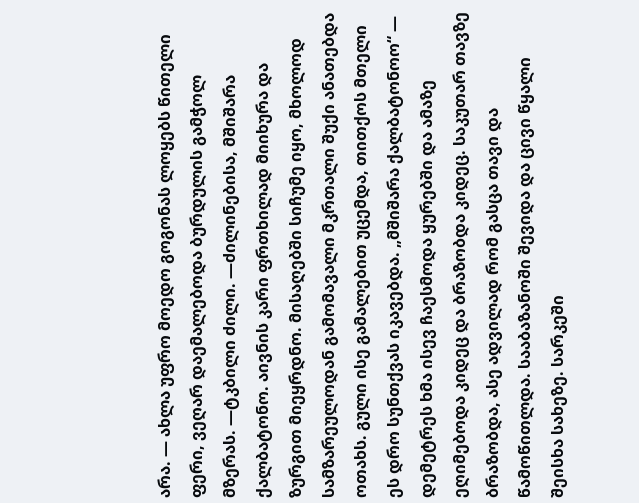არა. — ახლა უფრო მოედო გოგონას ლოყებს წითელი ფერი, ვეღარ დაემალებოდა ბურდულის გამჭოლ მზერას. —ტკბილი ძილი. —ძილინებისა, მშიშარა ქალბატონო. აივნის კარი ფრთხილად მიიხურა და ზურგით მიეყრდნო. მისაღებში სიჩუმე იყო, მხოლოდ სამზარეულოდან გამომავალი მკრთალი შუქი ანათებდა ოთახს. გული ისე გამალებით უცემდა, თითქოს მთელი ეს დრო სუნთქვას იკავებდა. „მშიშარა ქალბატონოო“ — დემეტრეს ხმა ისევ ჩაესმოდა ყურებში და ამაზე ეღიმებოდა კიდეც და ბრაზობდა კიდეც. საკუთარ თავზე ბრაზობდა, ასე ადვილად რომ გასცა თავი და წამოწითლდა. სააბაზანოში შევიდა და ცივი წყალი შეისხა სახეზე. სარკეში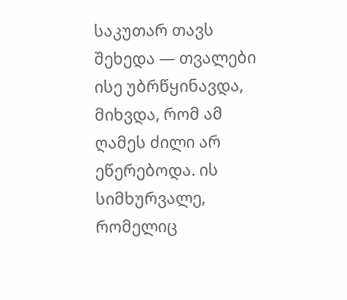საკუთარ თავს შეხედა — თვალები ისე უბრწყინავდა, მიხვდა, რომ ამ ღამეს ძილი არ ეწერებოდა. ის სიმხურვალე, რომელიც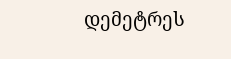დემეტრეს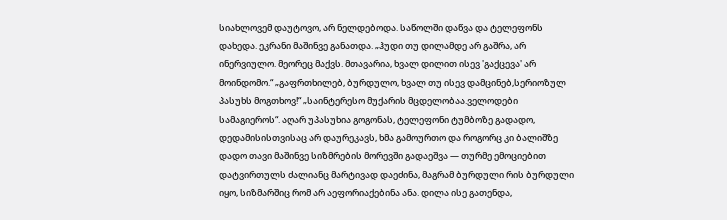სიახლოვემ დაუტოვო, არ ნელდებოდა. საწოლში დაწვა და ტელეფონს დახედა. ეკრანი მაშინვე განათდა. „ჰუდი თუ დილამდე არ გაშრა, არ ინერვიულო. მეორეც მაქვს. მთავარია, ხვალ დილით ისევ 'გაქცევა' არ მოინდომო.“ „გაფრთხილებ, ბურდულო, ხვალ თუ ისევ დამცინებ,სერიოზულ პასუხს მოგთხოვ!“ „საინტერესო მუქარის მცდელობაა.ველოდები სამაგიეროს“. აღარ უპასუხია გოგონას, ტელეფონი ტუმბოზე გადადო, დედამისისთვისაც არ დაურეკავს, ხმა გამოურთო და როგორც კი ბალიშზე დადო თავი მაშინვე სიზმრების მორევში გადაეშვა — თურმე ემოციებით დატვირთულს ძალიანც მარტივად დაეძინა, მაგრამ ბურდული რის ბურდული იყო, სიზმარშიც რომ არ აეფორიაქებინა ანა. დილა ისე გათენდა,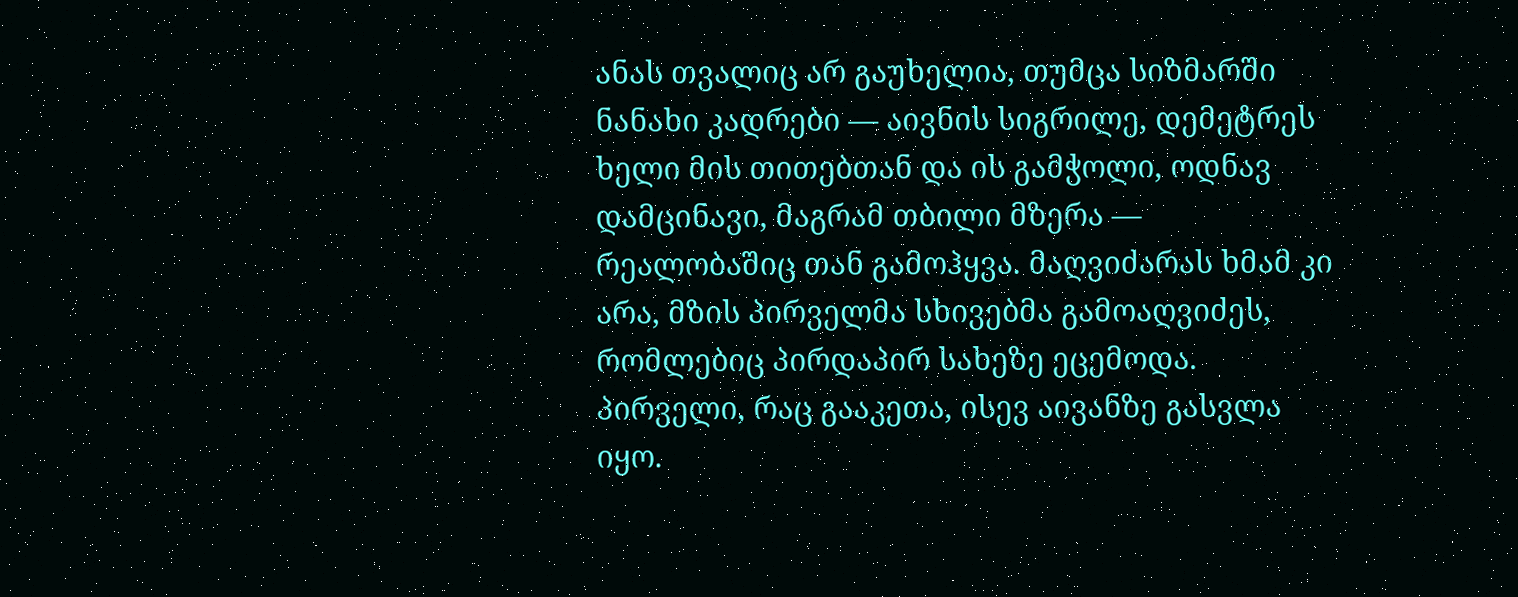ანას თვალიც არ გაუხელია, თუმცა სიზმარში ნანახი კადრები — აივნის სიგრილე, დემეტრეს ხელი მის თითებთან და ის გამჭოლი, ოდნავ დამცინავი, მაგრამ თბილი მზერა — რეალობაშიც თან გამოჰყვა. მაღვიძარას ხმამ კი არა, მზის პირველმა სხივებმა გამოაღვიძეს, რომლებიც პირდაპირ სახეზე ეცემოდა. პირველი, რაც გააკეთა, ისევ აივანზე გასვლა იყო.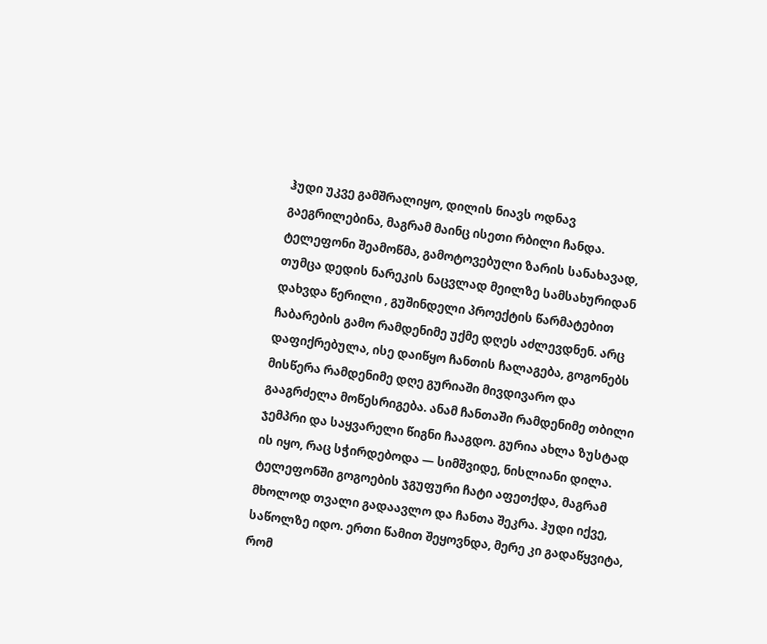ჰუდი უკვე გამშრალიყო, დილის ნიავს ოდნავ გაეგრილებინა, მაგრამ მაინც ისეთი რბილი ჩანდა. ტელეფონი შეამოწმა, გამოტოვებული ზარის სანახავად, თუმცა დედის ნარეკის ნაცვლად მეილზე სამსახურიდან დახვდა წერილი , გუშინდელი პროექტის წარმატებით ჩაბარების გამო რამდენიმე უქმე დღეს აძლევდნენ. არც დაფიქრებულა, ისე დაიწყო ჩანთის ჩალაგება, გოგონებს მისწერა რამდენიმე დღე გურიაში მივდივარო და გააგრძელა მოწესრიგება. ანამ ჩანთაში რამდენიმე თბილი ჯემპრი და საყვარელი წიგნი ჩააგდო. გურია ახლა ზუსტად ის იყო, რაც სჭირდებოდა — სიმშვიდე, ნისლიანი დილა. ტელეფონში გოგოების ჯგუფური ჩატი აფეთქდა, მაგრამ მხოლოდ თვალი გადაავლო და ჩანთა შეკრა. ჰუდი იქვე, საწოლზე იდო. ერთი წამით შეყოვნდა, მერე კი გადაწყვიტა, რომ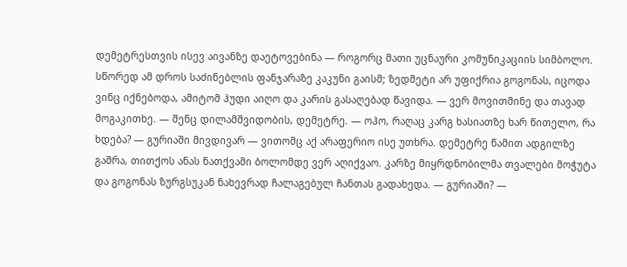დემეტრესთვის ისევ აივანზე დაეტოვებინა — როგორც მათი უცნაური კომუნიკაციის სიმბოლო. სწორედ ამ დროს საძინებლის ფანჯარაზე კაკუნი გაისმ; ზედმეტი არ უფიქრია გოგონას, იცოდა ვინც იქნებოდა, ამიტომ ჰუდი აიღო და კარის გასაღებად წავიდა. — ვერ მოვითმინე და თავად მოგაკითხე. — შენც დილამშვიდობის, დემეტრე. — ოჰო, რაღაც კარგ ხასიათზე ხარ წითელო, რა ხდება? — გურიაში მივდივარ — ვითომც აქ არაფერიო ისე უთხრა. დემეტრე წამით ადგილზე გაშრა, თითქოს ანას ნათქვამი ბოლომდე ვერ აღიქვაო. კარზე მიყრდნობილმა თვალები მოჭუტა და გოგონას ზურგსუკან ნახევრად ჩალაგებულ ჩანთას გადახედა. — გურიაში? —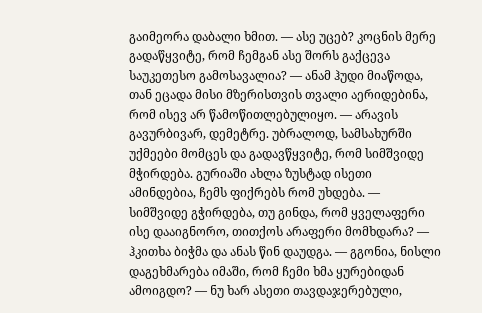გაიმეორა დაბალი ხმით. — ასე უცებ? კოცნის მერე გადაწყვიტე, რომ ჩემგან ასე შორს გაქცევა საუკეთესო გამოსავალია? — ანამ ჰუდი მიაწოდა, თან ეცადა მისი მზერისთვის თვალი აერიდებინა, რომ ისევ არ წამოწითლებულიყო. — არავის გავურბივარ, დემეტრე. უბრალოდ, სამსახურში უქმეები მომცეს და გადავწყვიტე, რომ სიმშვიდე მჭირდება. გურიაში ახლა ზუსტად ისეთი ამინდებია, ჩემს ფიქრებს რომ უხდება. — სიმშვიდე გჭირდება, თუ გინდა, რომ ყველაფერი ისე დააიგნორო, თითქოს არაფერი მომხდარა? — ჰკითხა ბიჭმა და ანას წინ დაუდგა. — გგონია, ნისლი დაგეხმარება იმაში, რომ ჩემი ხმა ყურებიდან ამოიგდო? — ნუ ხარ ასეთი თავდაჯერებული,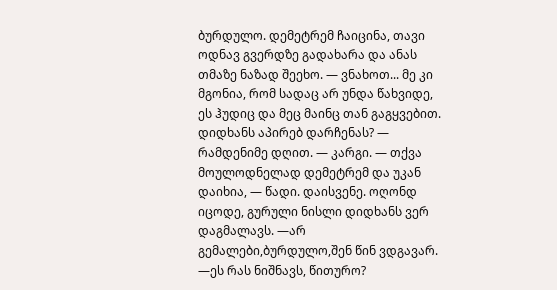ბურდულო. დემეტრემ ჩაიცინა, თავი ოდნავ გვერდზე გადახარა და ანას თმაზე ნაზად შეეხო. — ვნახოთ... მე კი მგონია, რომ სადაც არ უნდა წახვიდე, ეს ჰუდიც და მეც მაინც თან გაგყვებით. დიდხანს აპირებ დარჩენას? — რამდენიმე დღით. — კარგი. — თქვა მოულოდნელად დემეტრემ და უკან დაიხია, — წადი. დაისვენე. ოღონდ იცოდე, გურული ნისლი დიდხანს ვერ დაგმალავს. —არ გემალები,ბურდულო,შენ წინ ვდგავარ. —ეს რას ნიშნავს, წითურო?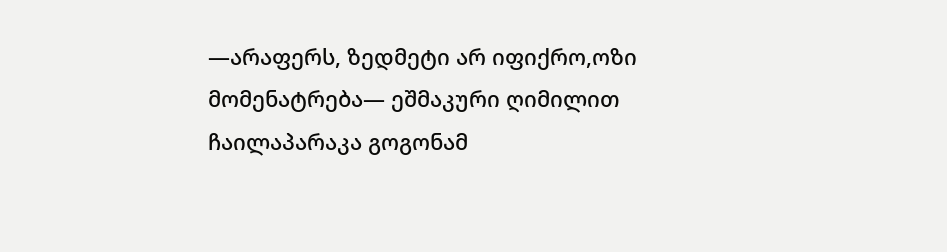—არაფერს, ზედმეტი არ იფიქრო,ოზი მომენატრება— ეშმაკური ღიმილით ჩაილაპარაკა გოგონამ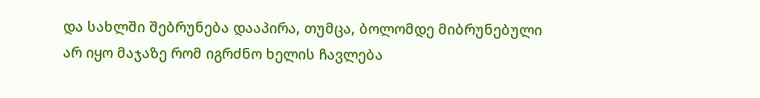და სახლში შებრუნება დააპირა, თუმცა, ბოლომდე მიბრუნებული არ იყო მაჯაზე რომ იგრძნო ხელის ჩავლება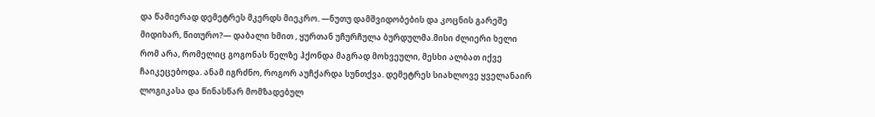და წამიერად დემეტრეს მკერდს მიეკრო. —ნუთუ დამშვიდობების და კოცნის გარეშე მიდიხარ, წითურო?— დაბალი ხმით , ყურთან უჩურჩულა ბურდულმა.მისი ძლიერი ხელი რომ არა, რომელიც გოგონას წელზე ჰქონდა მაგრად მოხვეული, მესხი ალბათ იქვე ჩაიკეცებოდა. ანამ იგრძნო, როგორ აუჩქარდა სუნთქვა. დემეტრეს სიახლოვე ყველანაირ ლოგიკასა და წინასწარ მომზადებულ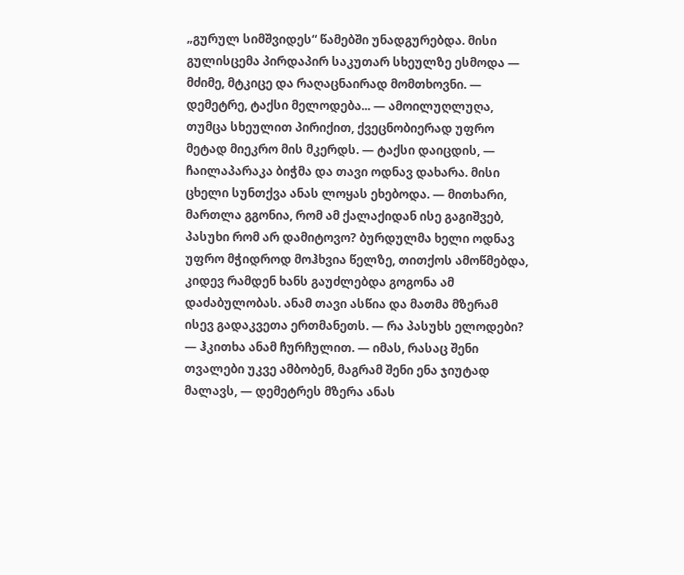„გურულ სიმშვიდეს“ წამებში უნადგურებდა. მისი გულისცემა პირდაპირ საკუთარ სხეულზე ესმოდა — მძიმე, მტკიცე და რაღაცნაირად მომთხოვნი. — დემეტრე, ტაქსი მელოდება... — ამოილუღლუღა, თუმცა სხეულით პირიქით, ქვეცნობიერად უფრო მეტად მიეკრო მის მკერდს. — ტაქსი დაიცდის, — ჩაილაპარაკა ბიჭმა და თავი ოდნავ დახარა. მისი ცხელი სუნთქვა ანას ლოყას ეხებოდა. — მითხარი, მართლა გგონია, რომ ამ ქალაქიდან ისე გაგიშვებ, პასუხი რომ არ დამიტოვო? ბურდულმა ხელი ოდნავ უფრო მჭიდროდ მოჰხვია წელზე, თითქოს ამოწმებდა, კიდევ რამდენ ხანს გაუძლებდა გოგონა ამ დაძაბულობას. ანამ თავი ასწია და მათმა მზერამ ისევ გადაკვეთა ერთმანეთს. — რა პასუხს ელოდები? — ჰკითხა ანამ ჩურჩულით. — იმას, რასაც შენი თვალები უკვე ამბობენ, მაგრამ შენი ენა ჯიუტად მალავს, — დემეტრეს მზერა ანას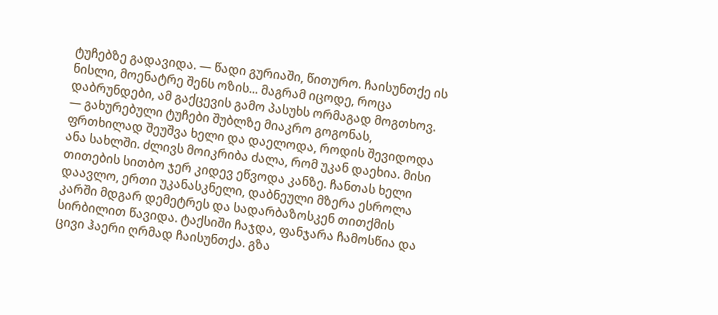ტუჩებზე გადავიდა. — წადი გურიაში, წითურო. ჩაისუნთქე ის ნისლი, მოენატრე შენს ოზის... მაგრამ იცოდე, როცა დაბრუნდები, ამ გაქცევის გამო პასუხს ორმაგად მოგთხოვ. — გახურებული ტუჩები შუბლზე მიაკრო გოგონას, ფრთხილად შეუშვა ხელი და დაელოდა, როდის შევიდოდა ანა სახლში. ძლივს მოიკრიბა ძალა, რომ უკან დაეხია. მისი თითების სითბო ჯერ კიდევ ეწვოდა კანზე. ჩანთას ხელი დაავლო, ერთი უკანასკნელი, დაბნეული მზერა ესროლა კარში მდგარ დემეტრეს და სადარბაზოსკენ თითქმის სირბილით წავიდა. ტაქსიში ჩაჯდა, ფანჯარა ჩამოსწია და ცივი ჰაერი ღრმად ჩაისუნთქა. გზა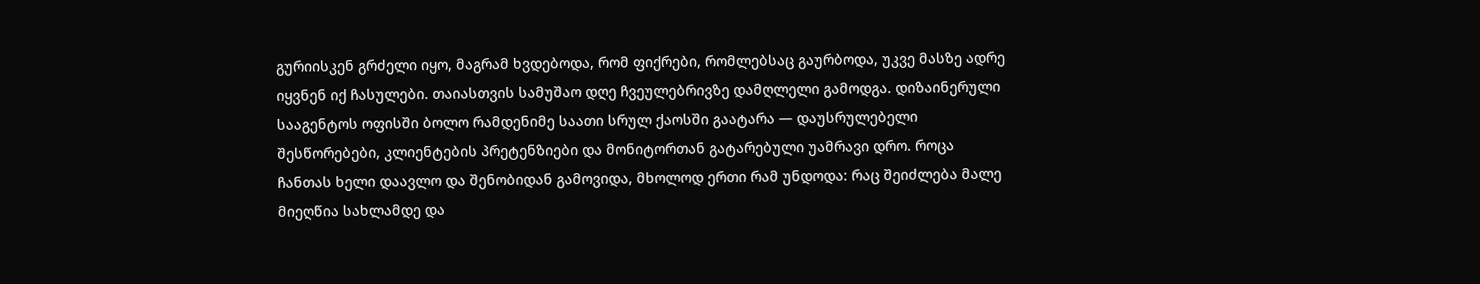გურიისკენ გრძელი იყო, მაგრამ ხვდებოდა, რომ ფიქრები, რომლებსაც გაურბოდა, უკვე მასზე ადრე იყვნენ იქ ჩასულები. თაიასთვის სამუშაო დღე ჩვეულებრივზე დამღლელი გამოდგა. დიზაინერული სააგენტოს ოფისში ბოლო რამდენიმე საათი სრულ ქაოსში გაატარა — დაუსრულებელი შესწორებები, კლიენტების პრეტენზიები და მონიტორთან გატარებული უამრავი დრო. როცა ჩანთას ხელი დაავლო და შენობიდან გამოვიდა, მხოლოდ ერთი რამ უნდოდა: რაც შეიძლება მალე მიეღწია სახლამდე და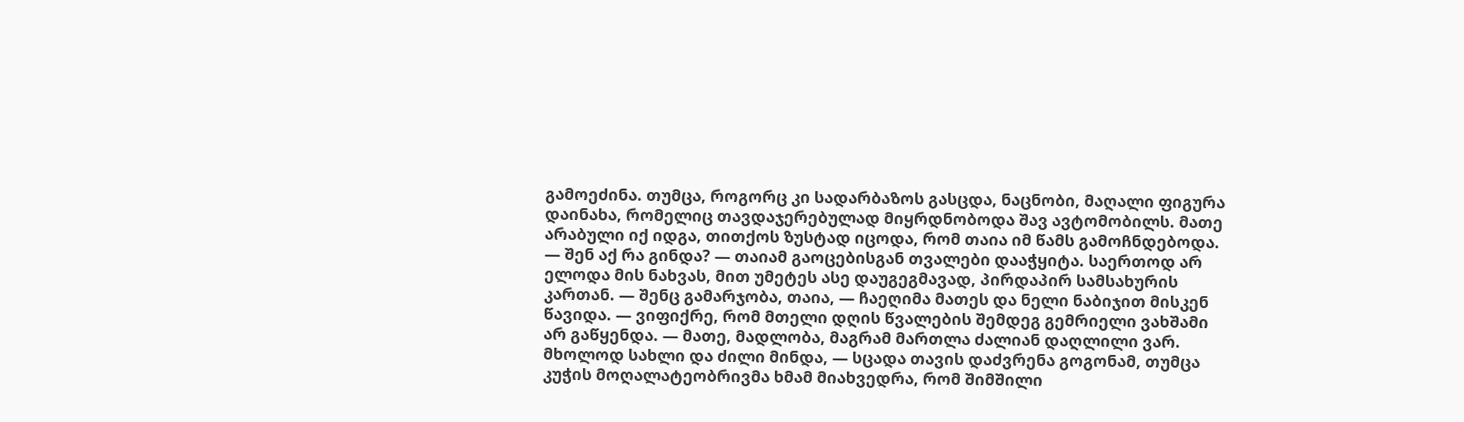გამოეძინა. თუმცა, როგორც კი სადარბაზოს გასცდა, ნაცნობი, მაღალი ფიგურა დაინახა, რომელიც თავდაჯერებულად მიყრდნობოდა შავ ავტომობილს. მათე არაბული იქ იდგა, თითქოს ზუსტად იცოდა, რომ თაია იმ წამს გამოჩნდებოდა. — შენ აქ რა გინდა? — თაიამ გაოცებისგან თვალები დააჭყიტა. საერთოდ არ ელოდა მის ნახვას, მით უმეტეს ასე დაუგეგმავად, პირდაპირ სამსახურის კართან. — შენც გამარჯობა, თაია, — ჩაეღიმა მათეს და ნელი ნაბიჯით მისკენ წავიდა. — ვიფიქრე, რომ მთელი დღის წვალების შემდეგ გემრიელი ვახშამი არ გაწყენდა. — მათე, მადლობა, მაგრამ მართლა ძალიან დაღლილი ვარ. მხოლოდ სახლი და ძილი მინდა, — სცადა თავის დაძვრენა გოგონამ, თუმცა კუჭის მოღალატეობრივმა ხმამ მიახვედრა, რომ შიმშილი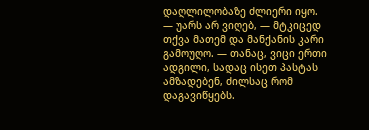დაღლილობაზე ძლიერი იყო. — უარს არ ვიღებ, — მტკიცედ თქვა მათემ და მანქანის კარი გამოუღო. — თანაც, ვიცი ერთი ადგილი, სადაც ისეთ პასტას ამზადებენ, ძილსაც რომ დაგავიწყებს.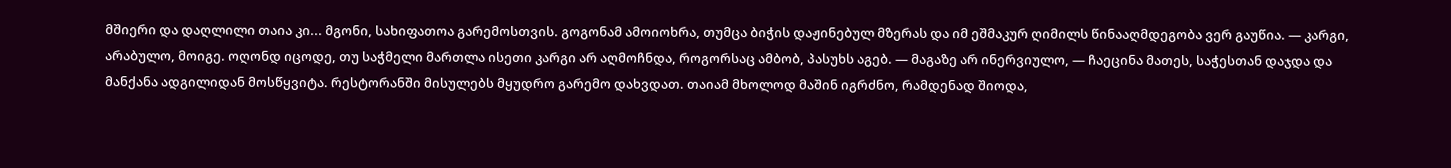მშიერი და დაღლილი თაია კი... მგონი, სახიფათოა გარემოსთვის. გოგონამ ამოიოხრა, თუმცა ბიჭის დაჟინებულ მზერას და იმ ეშმაკურ ღიმილს წინააღმდეგობა ვერ გაუწია. — კარგი, არაბულო, მოიგე. ოღონდ იცოდე, თუ საჭმელი მართლა ისეთი კარგი არ აღმოჩნდა, როგორსაც ამბობ, პასუხს აგებ. — მაგაზე არ ინერვიულო, — ჩაეცინა მათეს, საჭესთან დაჯდა და მანქანა ადგილიდან მოსწყვიტა. რესტორანში მისულებს მყუდრო გარემო დახვდათ. თაიამ მხოლოდ მაშინ იგრძნო, რამდენად შიოდა,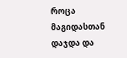როცა მაგიდასთან დაჯდა და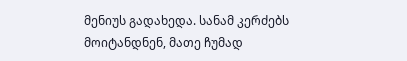მენიუს გადახედა. სანამ კერძებს მოიტანდნენ, მათე ჩუმად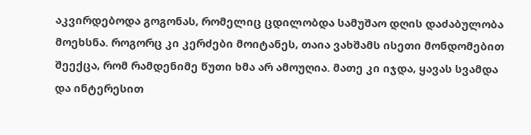აკვირდებოდა გოგონას, რომელიც ცდილობდა სამუშაო დღის დაძაბულობა მოეხსნა. როგორც კი კერძები მოიტანეს, თაია ვახშამს ისეთი მონდომებით შეექცა, რომ რამდენიმე წუთი ხმა არ ამოუღია. მათე კი იჯდა, ყავას სვამდა და ინტერესით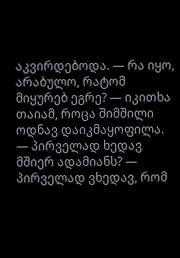აკვირდებოდა. — რა იყო, არაბულო, რატომ მიყურებ ეგრე? — იკითხა თაიამ, როცა შიმშილი ოდნავ დაიკმაყოფილა. — პირველად ხედავ მშიერ ადამიანს? — პირველად ვხედავ, რომ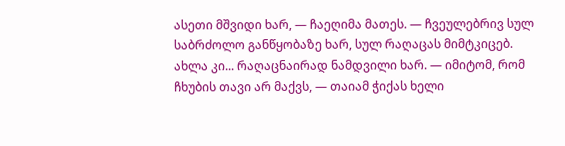ასეთი მშვიდი ხარ, — ჩაეღიმა მათეს. — ჩვეულებრივ სულ საბრძოლო განწყობაზე ხარ, სულ რაღაცას მიმტკიცებ. ახლა კი... რაღაცნაირად ნამდვილი ხარ. — იმიტომ, რომ ჩხუბის თავი არ მაქვს, — თაიამ ჭიქას ხელი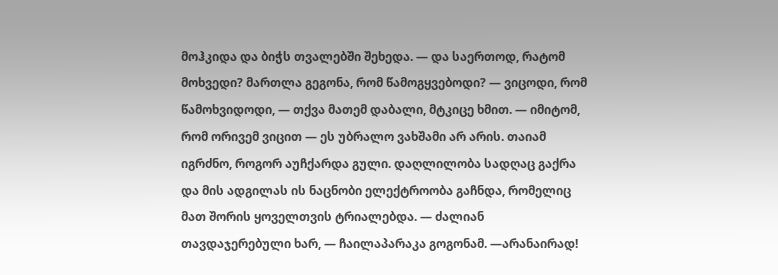მოჰკიდა და ბიჭს თვალებში შეხედა. — და საერთოდ, რატომ მოხვედი? მართლა გეგონა, რომ წამოგყვებოდი? — ვიცოდი, რომ წამოხვიდოდი, — თქვა მათემ დაბალი, მტკიცე ხმით. — იმიტომ, რომ ორივემ ვიცით — ეს უბრალო ვახშამი არ არის. თაიამ იგრძნო, როგორ აუჩქარდა გული. დაღლილობა სადღაც გაქრა და მის ადგილას ის ნაცნობი ელექტროობა გაჩნდა, რომელიც მათ შორის ყოველთვის ტრიალებდა. — ძალიან თავდაჯერებული ხარ, — ჩაილაპარაკა გოგონამ. —არანაირად!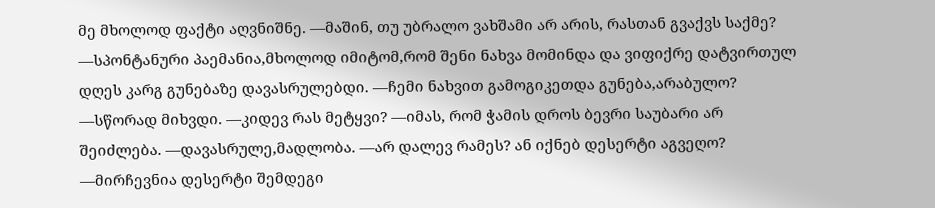მე მხოლოდ ფაქტი აღვნიშნე. —მაშინ, თუ უბრალო ვახშამი არ არის, რასთან გვაქვს საქმე? —სპონტანური პაემანია,მხოლოდ იმიტომ,რომ შენი ნახვა მომინდა და ვიფიქრე დატვირთულ დღეს კარგ გუნებაზე დავასრულებდი. —ჩემი ნახვით გამოგიკეთდა გუნება,არაბულო? —სწორად მიხვდი. —კიდევ რას მეტყვი? —იმას, რომ ჭამის დროს ბევრი საუბარი არ შეიძლება. —დავასრულე,მადლობა. —არ დალევ რამეს? ან იქნებ დესერტი აგვეღო? —მირჩევნია დესერტი შემდეგი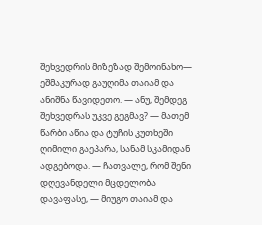შეხვედრის მიზეზად შემოინახო— ეშმაკურად გაუღიმა თაიამ და ანიშნა წავიდეთო. — ანუ, შემდეგ შეხვედრას უკვე გეგმავ? — მათემ წარბი აწია და ტუჩის კუთხეში ღიმილი გაეპარა, სანამ სკამიდან ადგებოდა. — ჩათვალე, რომ შენი დღევანდელი მცდელობა დავაფასე, — მიუგო თაიამ და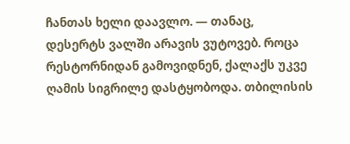ჩანთას ხელი დაავლო. — თანაც, დესერტს ვალში არავის ვუტოვებ. როცა რესტორნიდან გამოვიდნენ, ქალაქს უკვე ღამის სიგრილე დასტყობოდა. თბილისის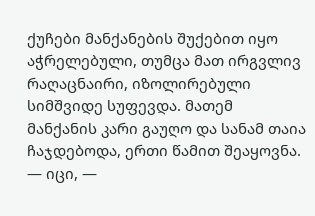ქუჩები მანქანების შუქებით იყო აჭრელებული, თუმცა მათ ირგვლივ რაღაცნაირი, იზოლირებული სიმშვიდე სუფევდა. მათემ მანქანის კარი გაუღო და სანამ თაია ჩაჯდებოდა, ერთი წამით შეაყოვნა. — იცი, —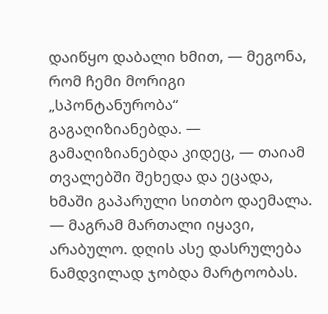დაიწყო დაბალი ხმით, — მეგონა, რომ ჩემი მორიგი „სპონტანურობა“ გაგაღიზიანებდა. — გამაღიზიანებდა კიდეც, — თაიამ თვალებში შეხედა და ეცადა, ხმაში გაპარული სითბო დაემალა. — მაგრამ მართალი იყავი, არაბულო. დღის ასე დასრულება ნამდვილად ჯობდა მარტოობას.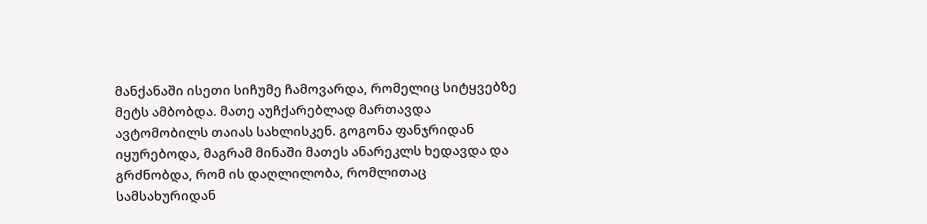მანქანაში ისეთი სიჩუმე ჩამოვარდა, რომელიც სიტყვებზე მეტს ამბობდა. მათე აუჩქარებლად მართავდა ავტომობილს თაიას სახლისკენ. გოგონა ფანჯრიდან იყურებოდა, მაგრამ მინაში მათეს ანარეკლს ხედავდა და გრძნობდა, რომ ის დაღლილობა, რომლითაც სამსახურიდან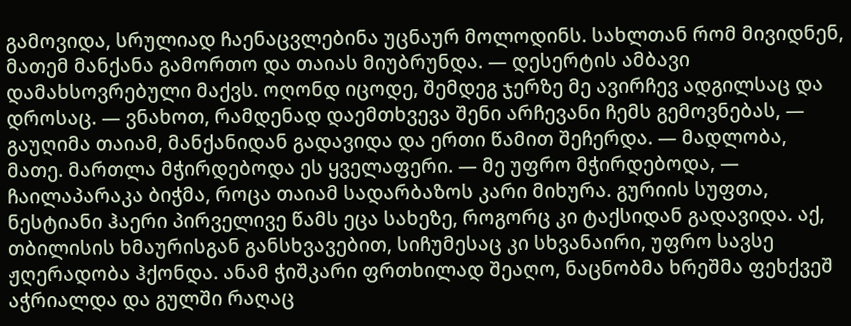გამოვიდა, სრულიად ჩაენაცვლებინა უცნაურ მოლოდინს. სახლთან რომ მივიდნენ, მათემ მანქანა გამორთო და თაიას მიუბრუნდა. — დესერტის ამბავი დამახსოვრებული მაქვს. ოღონდ იცოდე, შემდეგ ჯერზე მე ავირჩევ ადგილსაც და დროსაც. — ვნახოთ, რამდენად დაემთხვევა შენი არჩევანი ჩემს გემოვნებას, — გაუღიმა თაიამ, მანქანიდან გადავიდა და ერთი წამით შეჩერდა. — მადლობა, მათე. მართლა მჭირდებოდა ეს ყველაფერი. — მე უფრო მჭირდებოდა, — ჩაილაპარაკა ბიჭმა, როცა თაიამ სადარბაზოს კარი მიხურა. გურიის სუფთა, ნესტიანი ჰაერი პირველივე წამს ეცა სახეზე, როგორც კი ტაქსიდან გადავიდა. აქ, თბილისის ხმაურისგან განსხვავებით, სიჩუმესაც კი სხვანაირი, უფრო სავსე ჟღერადობა ჰქონდა. ანამ ჭიშკარი ფრთხილად შეაღო, ნაცნობმა ხრეშმა ფეხქვეშ აჭრიალდა და გულში რაღაც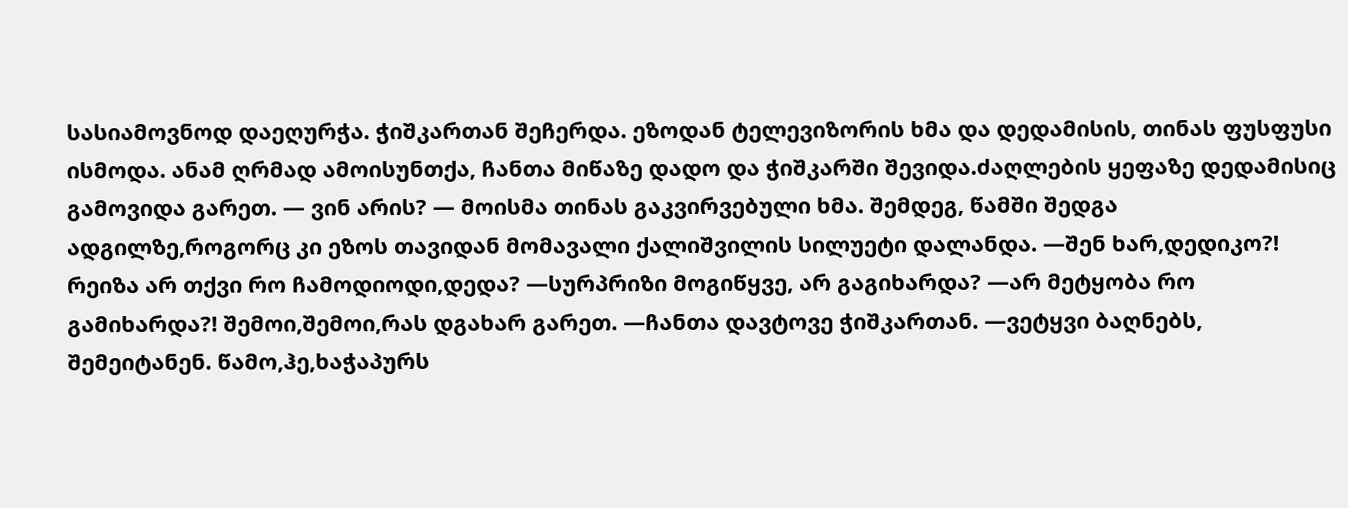სასიამოვნოდ დაეღურჭა. ჭიშკართან შეჩერდა. ეზოდან ტელევიზორის ხმა და დედამისის, თინას ფუსფუსი ისმოდა. ანამ ღრმად ამოისუნთქა, ჩანთა მიწაზე დადო და ჭიშკარში შევიდა.ძაღლების ყეფაზე დედამისიც გამოვიდა გარეთ. — ვინ არის? — მოისმა თინას გაკვირვებული ხმა. შემდეგ, წამში შედგა ადგილზე,როგორც კი ეზოს თავიდან მომავალი ქალიშვილის სილუეტი დალანდა. —შენ ხარ,დედიკო?! რეიზა არ თქვი რო ჩამოდიოდი,დედა? —სურპრიზი მოგიწყვე, არ გაგიხარდა? —არ მეტყობა რო გამიხარდა?! შემოი,შემოი,რას დგახარ გარეთ. —ჩანთა დავტოვე ჭიშკართან. —ვეტყვი ბაღნებს, შემეიტანენ. წამო,ჰე,ხაჭაპურს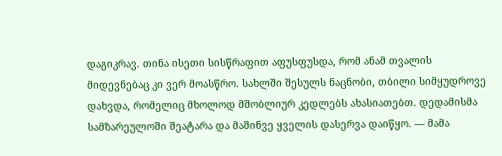დაგიკრავ. თინა ისეთი სისწრაფით აფუსფუსდა, რომ ანამ თვალის მიდევნებაც კი ვერ მოასწრო. სახლში შესულს ნაცნობი, თბილი სიმყუდროვე დახვდა, რომელიც მხოლოდ მშობლიურ კედლებს ახასიათებთ. დედამისმა სამზარეულოში შეატარა და მაშინვე ყველის დასერვა დაიწყო. — მამა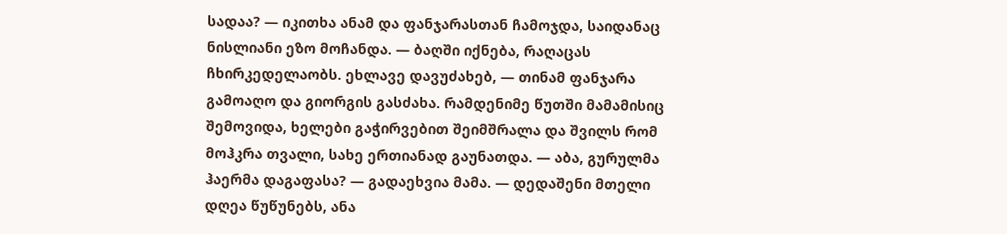სადაა? — იკითხა ანამ და ფანჯარასთან ჩამოჯდა, საიდანაც ნისლიანი ეზო მოჩანდა. — ბაღში იქნება, რაღაცას ჩხირკედელაობს. ეხლავე დავუძახებ, — თინამ ფანჯარა გამოაღო და გიორგის გასძახა. რამდენიმე წუთში მამამისიც შემოვიდა, ხელები გაჭირვებით შეიმშრალა და შვილს რომ მოჰკრა თვალი, სახე ერთიანად გაუნათდა. — აბა, გურულმა ჰაერმა დაგაფასა? — გადაეხვია მამა. — დედაშენი მთელი დღეა წუწუნებს, ანა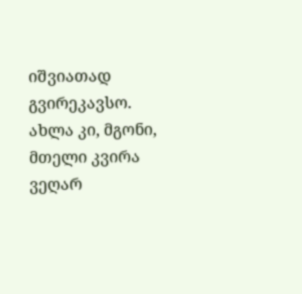იშვიათად გვირეკავსო. ახლა კი, მგონი, მთელი კვირა ვეღარ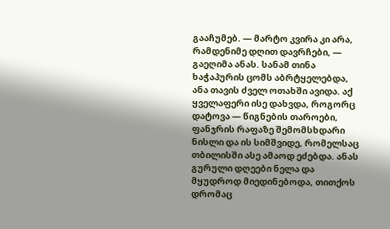გააჩუმებ. — მარტო კვირა კი არა, რამდენიმე დღით დავრჩები, — გაეღიმა ანას. სანამ თინა ხაჭაპურის ცომს აბრტყელებდა, ანა თავის ძველ ოთახში ავიდა. აქ ყველაფერი ისე დახვდა, როგორც დატოვა — წიგნების თაროები, ფანჯრის რაფაზე შემომსხდარი ნისლი და ის სიმშვიდე, რომელსაც თბილისში ასე ამაოდ ეძებდა. ანას გურული დღეები ნელა და მყუდროდ მიედინებოდა, თითქოს დრომაც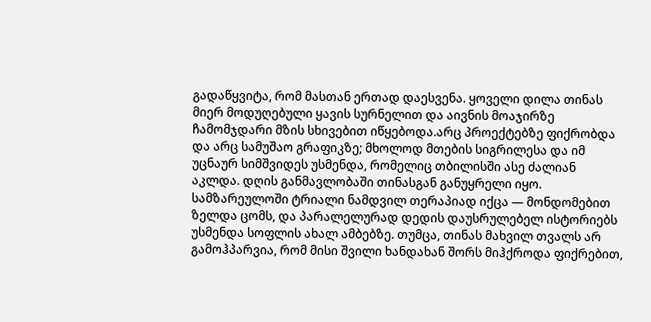გადაწყვიტა, რომ მასთან ერთად დაესვენა. ყოველი დილა თინას მიერ მოდუღებული ყავის სურნელით და აივნის მოაჯირზე ჩამომჯდარი მზის სხივებით იწყებოდა.არც პროექტებზე ფიქრობდა და არც სამუშაო გრაფიკზე; მხოლოდ მთების სიგრილესა და იმ უცნაურ სიმშვიდეს უსმენდა, რომელიც თბილისში ასე ძალიან აკლდა. დღის განმავლობაში თინასგან განუყრელი იყო. სამზარეულოში ტრიალი ნამდვილ თერაპიად იქცა — მონდომებით ზელდა ცომს, და პარალელურად დედის დაუსრულებელ ისტორიებს უსმენდა სოფლის ახალ ამბებზე. თუმცა, თინას მახვილ თვალს არ გამოჰპარვია, რომ მისი შვილი ხანდახან შორს მიჰქროდა ფიქრებით,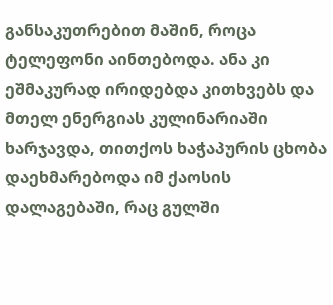განსაკუთრებით მაშინ, როცა ტელეფონი აინთებოდა. ანა კი ეშმაკურად ირიდებდა კითხვებს და მთელ ენერგიას კულინარიაში ხარჯავდა, თითქოს ხაჭაპურის ცხობა დაეხმარებოდა იმ ქაოსის დალაგებაში, რაც გულში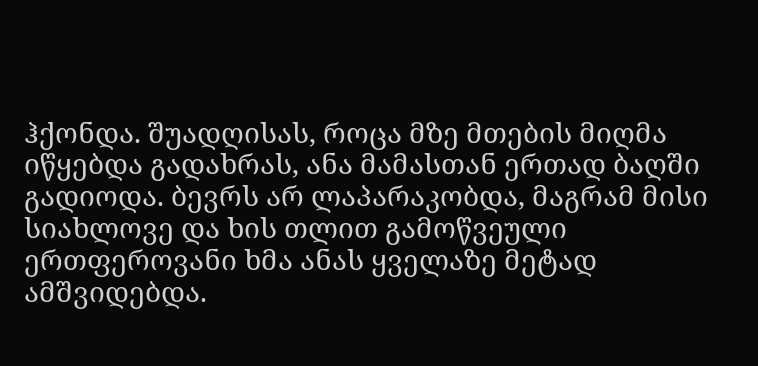ჰქონდა. შუადღისას, როცა მზე მთების მიღმა იწყებდა გადახრას, ანა მამასთან ერთად ბაღში გადიოდა. ბევრს არ ლაპარაკობდა, მაგრამ მისი სიახლოვე და ხის თლით გამოწვეული ერთფეროვანი ხმა ანას ყველაზე მეტად ამშვიდებდა.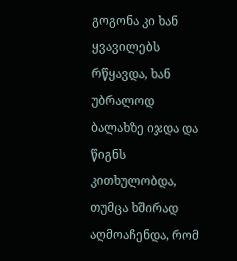გოგონა კი ხან ყვავილებს რწყავდა, ხან უბრალოდ ბალახზე იჯდა და წიგნს კითხულობდა, თუმცა ხშირად აღმოაჩენდა, რომ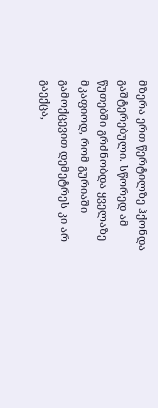მზერა ერთ წერტილზე ჰქონდა გაშტერებული. სწორედ ამ წუთებში გრძნობდა ყველაზე მკაფიოდ, რომ გურიაში გამოქცევით დემეტრეს კი არ გაექცა,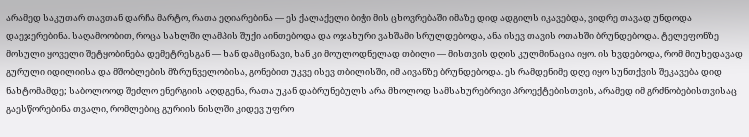არამედ საკუთარ თავთან დარჩა მარტო, რათა ეღიარებინა — ეს ქალაქელი ბიჭი მის ცხოვრებაში იმაზე დიდ ადგილს იკავებდა, ვიდრე თავად უნდოდა დაეჯერებინა. საღამოობით, როცა სახლში ლამპის შუქი აინთებოდა და ოჯახური ვახშამი სრულდებოდა, ანა ისევ თავის ოთახში ბრუნდებოდა. ტელეფონზე მოსული ყოველი შეტყობინება დემეტრესგან — ხან დამცინავი, ხან კი მოულოდნელად თბილი — მისთვის დღის კულმინაცია იყო. ის ხვდებოდა, რომ მიუხედავად გურული იდილიისა და მშობლების მზრუნველობისა, გონებით უკვე ისევ თბილისში, იმ აივანზე ბრუნდებოდა. ეს რამდენიმე დღე იყო სუნთქვის შეკავება დიდ ნახტომამდე; საბოლოოდ შეძლო ენერგიის აღდგენა, რათა უკან დაბრუნებულს არა მხოლოდ სამსახურებრივი პროექტებისთვის, არამედ იმ გრძნობებისთვისაც გაესწორებინა თვალი, რომლებიც გურიის ნისლში კიდევ უფრო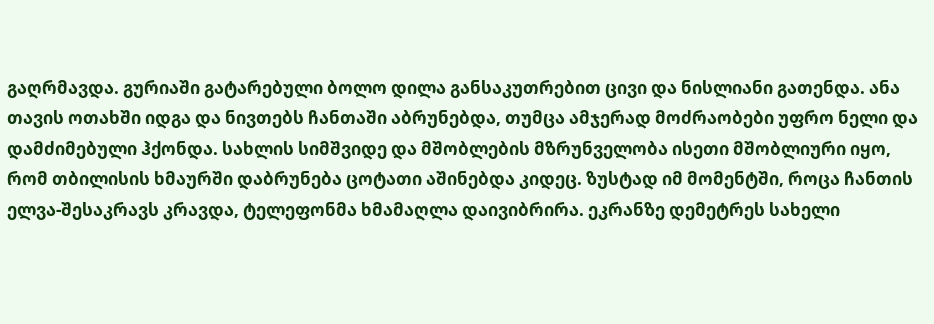გაღრმავდა. გურიაში გატარებული ბოლო დილა განსაკუთრებით ცივი და ნისლიანი გათენდა. ანა თავის ოთახში იდგა და ნივთებს ჩანთაში აბრუნებდა, თუმცა ამჯერად მოძრაობები უფრო ნელი და დამძიმებული ჰქონდა. სახლის სიმშვიდე და მშობლების მზრუნველობა ისეთი მშობლიური იყო, რომ თბილისის ხმაურში დაბრუნება ცოტათი აშინებდა კიდეც. ზუსტად იმ მომენტში, როცა ჩანთის ელვა-შესაკრავს კრავდა, ტელეფონმა ხმამაღლა დაივიბრირა. ეკრანზე დემეტრეს სახელი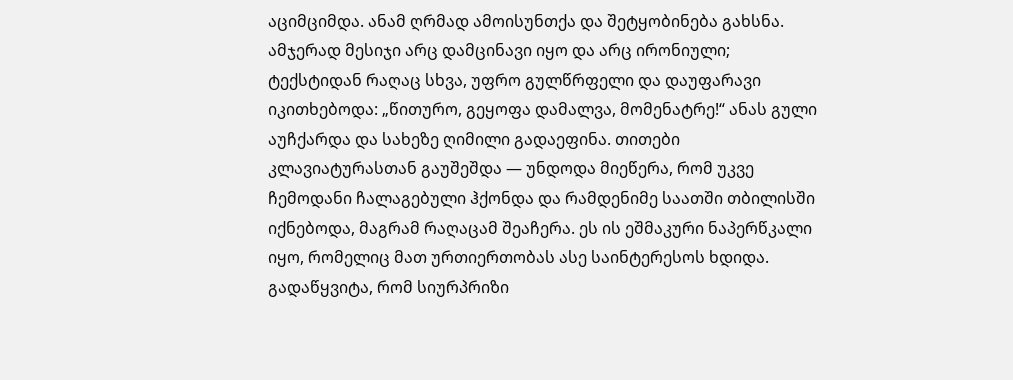აციმციმდა. ანამ ღრმად ამოისუნთქა და შეტყობინება გახსნა. ამჯერად მესიჯი არც დამცინავი იყო და არც ირონიული; ტექსტიდან რაღაც სხვა, უფრო გულწრფელი და დაუფარავი იკითხებოდა: „წითურო, გეყოფა დამალვა, მომენატრე!“ ანას გული აუჩქარდა და სახეზე ღიმილი გადაეფინა. თითები კლავიატურასთან გაუშეშდა — უნდოდა მიეწერა, რომ უკვე ჩემოდანი ჩალაგებული ჰქონდა და რამდენიმე საათში თბილისში იქნებოდა, მაგრამ რაღაცამ შეაჩერა. ეს ის ეშმაკური ნაპერწკალი იყო, რომელიც მათ ურთიერთობას ასე საინტერესოს ხდიდა. გადაწყვიტა, რომ სიურპრიზი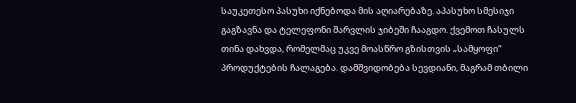საუკეთესო პასუხი იქნებოდა მის აღიარებაზე. აპასუხო სმესიჯი გაგზავნა და ტელეფონი შარვლის ჯიბეში ჩააგდო. ქვემოთ ჩასულს თინა დახვდა, რომელმაც უკვე მოასწრო გზისთვის „სამყოფი“ პროდუქტების ჩალაგება. დამშვიდობება სევდიანი, მაგრამ თბილი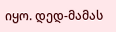იყო. დედ-მამას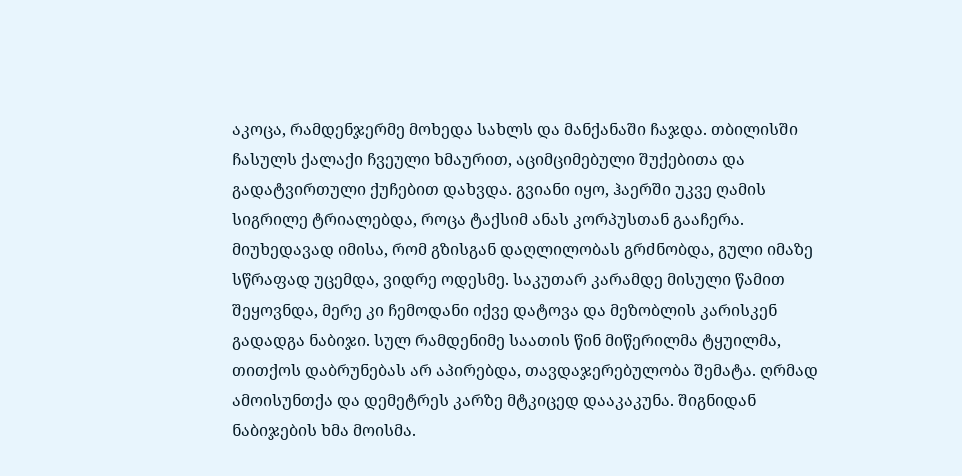აკოცა, რამდენჯერმე მოხედა სახლს და მანქანაში ჩაჯდა. თბილისში ჩასულს ქალაქი ჩვეული ხმაურით, აციმციმებული შუქებითა და გადატვირთული ქუჩებით დახვდა. გვიანი იყო, ჰაერში უკვე ღამის სიგრილე ტრიალებდა, როცა ტაქსიმ ანას კორპუსთან გააჩერა. მიუხედავად იმისა, რომ გზისგან დაღლილობას გრძნობდა, გული იმაზე სწრაფად უცემდა, ვიდრე ოდესმე. საკუთარ კარამდე მისული წამით შეყოვნდა, მერე კი ჩემოდანი იქვე დატოვა და მეზობლის კარისკენ გადადგა ნაბიჯი. სულ რამდენიმე საათის წინ მიწერილმა ტყუილმა, თითქოს დაბრუნებას არ აპირებდა, თავდაჯერებულობა შემატა. ღრმად ამოისუნთქა და დემეტრეს კარზე მტკიცედ დააკაკუნა. შიგნიდან ნაბიჯების ხმა მოისმა.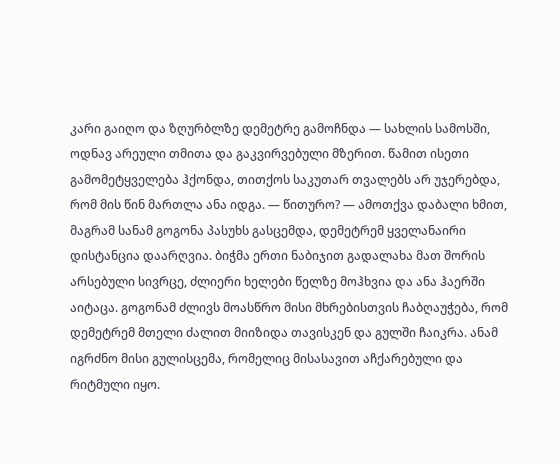კარი გაიღო და ზღურბლზე დემეტრე გამოჩნდა — სახლის სამოსში, ოდნავ არეული თმითა და გაკვირვებული მზერით. წამით ისეთი გამომეტყველება ჰქონდა, თითქოს საკუთარ თვალებს არ უჯერებდა, რომ მის წინ მართლა ანა იდგა. — წითურო? — ამოთქვა დაბალი ხმით, მაგრამ სანამ გოგონა პასუხს გასცემდა, დემეტრემ ყველანაირი დისტანცია დაარღვია. ბიჭმა ერთი ნაბიჯით გადალახა მათ შორის არსებული სივრცე, ძლიერი ხელები წელზე მოჰხვია და ანა ჰაერში აიტაცა. გოგონამ ძლივს მოასწრო მისი მხრებისთვის ჩაბღაუჭება, რომ დემეტრემ მთელი ძალით მიიზიდა თავისკენ და გულში ჩაიკრა. ანამ იგრძნო მისი გულისცემა, რომელიც მისასავით აჩქარებული და რიტმული იყო.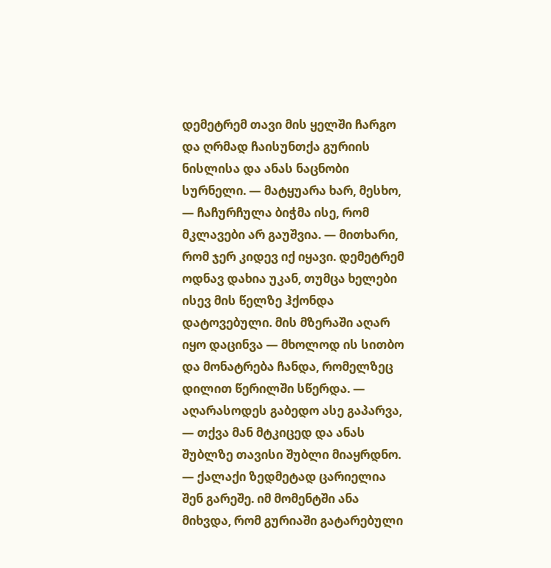დემეტრემ თავი მის ყელში ჩარგო და ღრმად ჩაისუნთქა გურიის ნისლისა და ანას ნაცნობი სურნელი. — მატყუარა ხარ, მესხო, — ჩაჩურჩულა ბიჭმა ისე, რომ მკლავები არ გაუშვია. — მითხარი, რომ ჯერ კიდევ იქ იყავი. დემეტრემ ოდნავ დახია უკან, თუმცა ხელები ისევ მის წელზე ჰქონდა დატოვებული. მის მზერაში აღარ იყო დაცინვა — მხოლოდ ის სითბო და მონატრება ჩანდა, რომელზეც დილით წერილში სწერდა. — აღარასოდეს გაბედო ასე გაპარვა, — თქვა მან მტკიცედ და ანას შუბლზე თავისი შუბლი მიაყრდნო. — ქალაქი ზედმეტად ცარიელია შენ გარეშე. იმ მომენტში ანა მიხვდა, რომ გურიაში გატარებული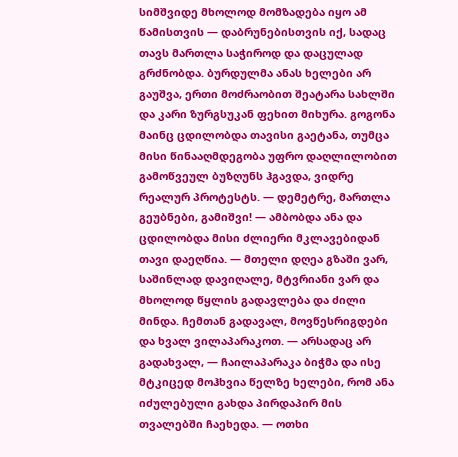სიმშვიდე მხოლოდ მომზადება იყო ამ წამისთვის — დაბრუნებისთვის იქ, სადაც თავს მართლა საჭიროდ და დაცულად გრძნობდა. ბურდულმა ანას ხელები არ გაუშვა, ერთი მოძრაობით შეატარა სახლში და კარი ზურგსუკან ფეხით მიხურა. გოგონა მაინც ცდილობდა თავისი გაეტანა, თუმცა მისი წინააღმდეგობა უფრო დაღლილობით გამოწვეულ ბუზღუნს ჰგავდა, ვიდრე რეალურ პროტესტს. — დემეტრე, მართლა გეუბნები, გამიშვი! — ამბობდა ანა და ცდილობდა მისი ძლიერი მკლავებიდან თავი დაეღწია. — მთელი დღეა გზაში ვარ, საშინლად დავიღალე, მტვრიანი ვარ და მხოლოდ წყლის გადავლება და ძილი მინდა. ჩემთან გადავალ, მოვწესრიგდები და ხვალ ვილაპარაკოთ. — არსადაც არ გადახვალ, — ჩაილაპარაკა ბიჭმა და ისე მტკიცედ მოჰხვია წელზე ხელები, რომ ანა იძულებული გახდა პირდაპირ მის თვალებში ჩაეხედა. — ოთხი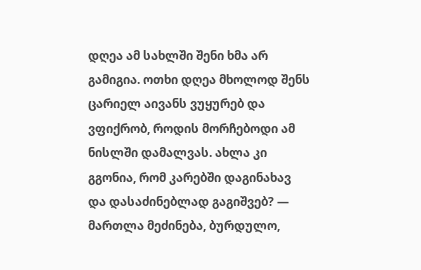დღეა ამ სახლში შენი ხმა არ გამიგია. ოთხი დღეა მხოლოდ შენს ცარიელ აივანს ვუყურებ და ვფიქრობ, როდის მორჩებოდი ამ ნისლში დამალვას. ახლა კი გგონია, რომ კარებში დაგინახავ და დასაძინებლად გაგიშვებ? — მართლა მეძინება, ბურდულო,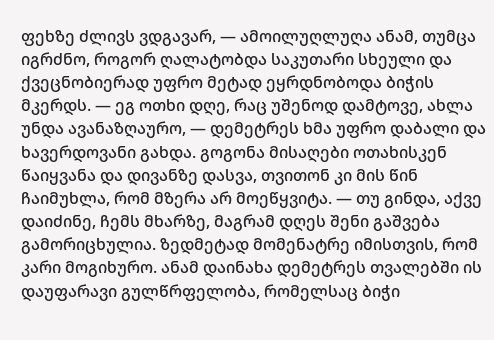ფეხზე ძლივს ვდგავარ, — ამოილუღლუღა ანამ, თუმცა იგრძნო, როგორ ღალატობდა საკუთარი სხეული და ქვეცნობიერად უფრო მეტად ეყრდნობოდა ბიჭის მკერდს. — ეგ ოთხი დღე, რაც უშენოდ დამტოვე, ახლა უნდა ავანაზღაურო, — დემეტრეს ხმა უფრო დაბალი და ხავერდოვანი გახდა. გოგონა მისაღები ოთახისკენ წაიყვანა და დივანზე დასვა, თვითონ კი მის წინ ჩაიმუხლა, რომ მზერა არ მოეწყვიტა. — თუ გინდა, აქვე დაიძინე, ჩემს მხარზე, მაგრამ დღეს შენი გაშვება გამორიცხულია. ზედმეტად მომენატრე იმისთვის, რომ კარი მოგიხურო. ანამ დაინახა დემეტრეს თვალებში ის დაუფარავი გულწრფელობა, რომელსაც ბიჭი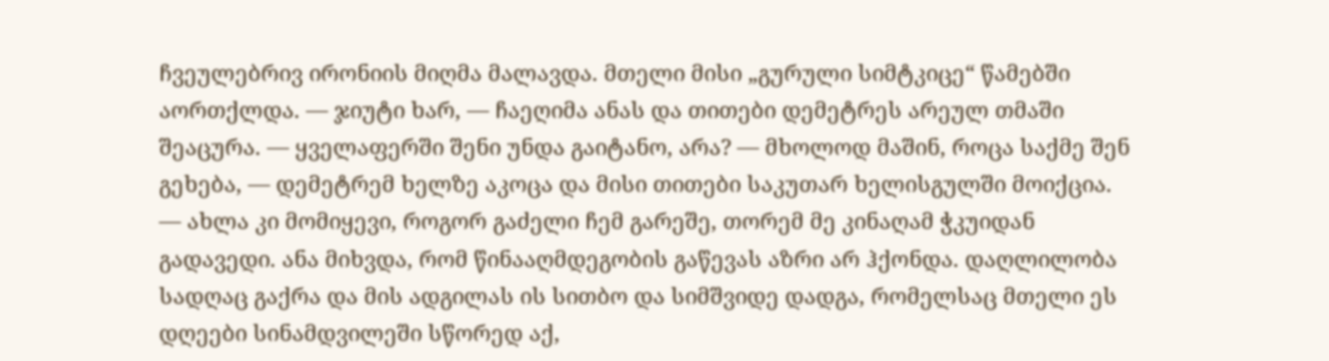ჩვეულებრივ ირონიის მიღმა მალავდა. მთელი მისი „გურული სიმტკიცე“ წამებში აორთქლდა. — ჯიუტი ხარ, — ჩაეღიმა ანას და თითები დემეტრეს არეულ თმაში შეაცურა. — ყველაფერში შენი უნდა გაიტანო, არა? — მხოლოდ მაშინ, როცა საქმე შენ გეხება, — დემეტრემ ხელზე აკოცა და მისი თითები საკუთარ ხელისგულში მოიქცია. — ახლა კი მომიყევი, როგორ გაძელი ჩემ გარეშე, თორემ მე კინაღამ ჭკუიდან გადავედი. ანა მიხვდა, რომ წინააღმდეგობის გაწევას აზრი არ ჰქონდა. დაღლილობა სადღაც გაქრა და მის ადგილას ის სითბო და სიმშვიდე დადგა, რომელსაც მთელი ეს დღეები სინამდვილეში სწორედ აქ,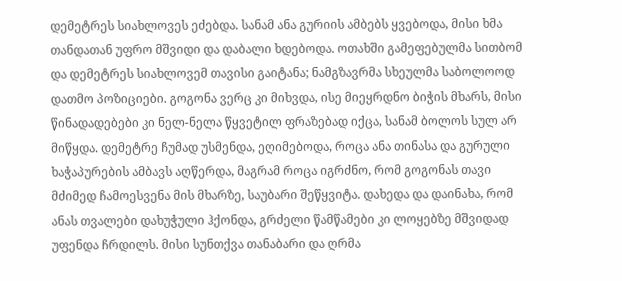დემეტრეს სიახლოვეს ეძებდა. სანამ ანა გურიის ამბებს ყვებოდა, მისი ხმა თანდათან უფრო მშვიდი და დაბალი ხდებოდა. ოთახში გამეფებულმა სითბომ და დემეტრეს სიახლოვემ თავისი გაიტანა; ნამგზავრმა სხეულმა საბოლოოდ დათმო პოზიციები. გოგონა ვერც კი მიხვდა, ისე მიეყრდნო ბიჭის მხარს, მისი წინადადებები კი ნელ-ნელა წყვეტილ ფრაზებად იქცა, სანამ ბოლოს სულ არ მიწყდა. დემეტრე ჩუმად უსმენდა, ეღიმებოდა, როცა ანა თინასა და გურული ხაჭაპურების ამბავს აღწერდა, მაგრამ როცა იგრძნო, რომ გოგონას თავი მძიმედ ჩამოესვენა მის მხარზე, საუბარი შეწყვიტა. დახედა და დაინახა, რომ ანას თვალები დახუჭული ჰქონდა, გრძელი წამწამები კი ლოყებზე მშვიდად უფენდა ჩრდილს. მისი სუნთქვა თანაბარი და ღრმა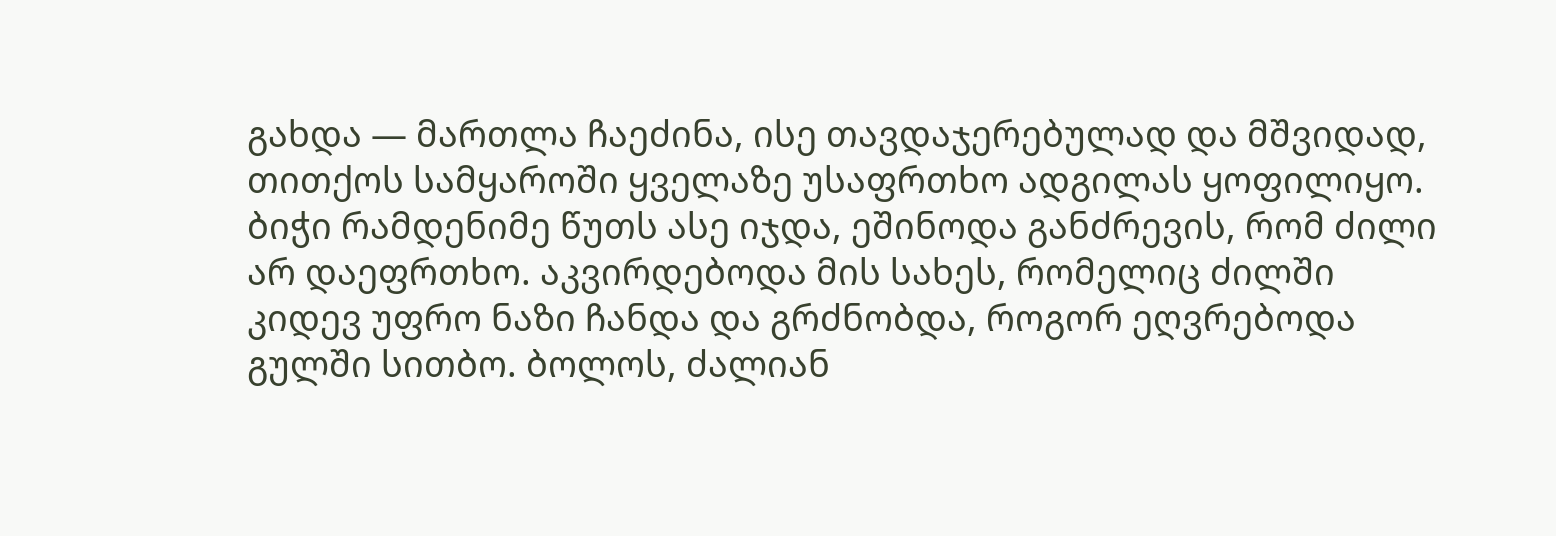გახდა — მართლა ჩაეძინა, ისე თავდაჯერებულად და მშვიდად, თითქოს სამყაროში ყველაზე უსაფრთხო ადგილას ყოფილიყო. ბიჭი რამდენიმე წუთს ასე იჯდა, ეშინოდა განძრევის, რომ ძილი არ დაეფრთხო. აკვირდებოდა მის სახეს, რომელიც ძილში კიდევ უფრო ნაზი ჩანდა და გრძნობდა, როგორ ეღვრებოდა გულში სითბო. ბოლოს, ძალიან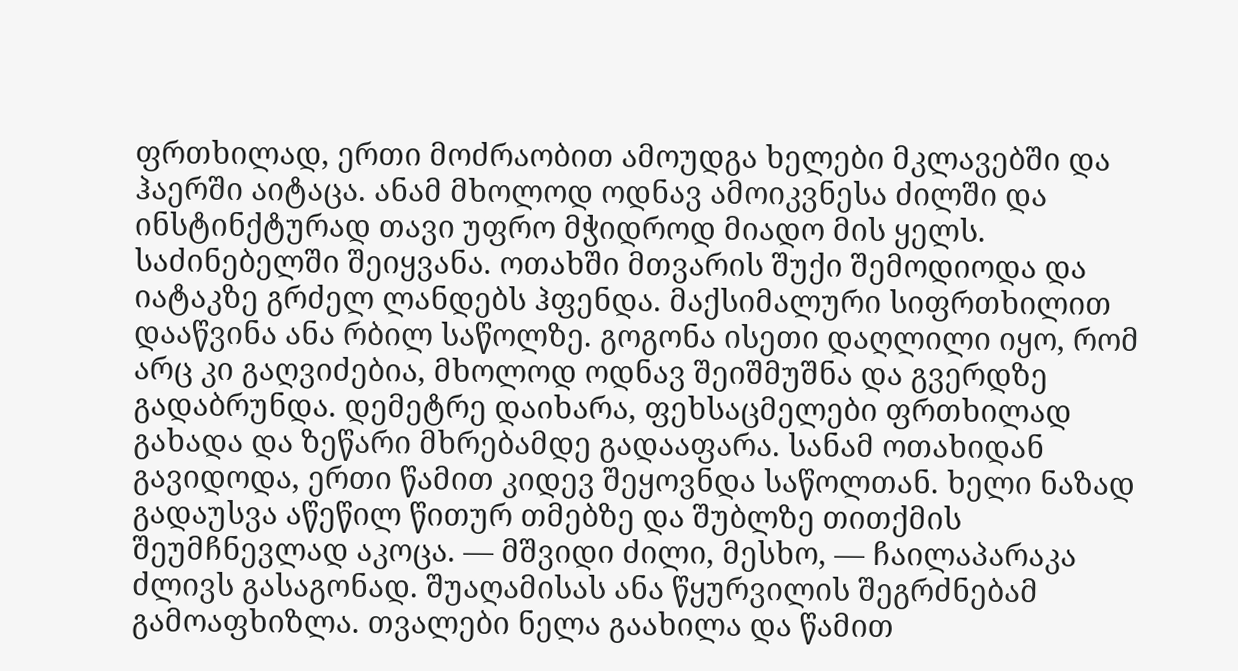ფრთხილად, ერთი მოძრაობით ამოუდგა ხელები მკლავებში და ჰაერში აიტაცა. ანამ მხოლოდ ოდნავ ამოიკვნესა ძილში და ინსტინქტურად თავი უფრო მჭიდროდ მიადო მის ყელს. საძინებელში შეიყვანა. ოთახში მთვარის შუქი შემოდიოდა და იატაკზე გრძელ ლანდებს ჰფენდა. მაქსიმალური სიფრთხილით დააწვინა ანა რბილ საწოლზე. გოგონა ისეთი დაღლილი იყო, რომ არც კი გაღვიძებია, მხოლოდ ოდნავ შეიშმუშნა და გვერდზე გადაბრუნდა. დემეტრე დაიხარა, ფეხსაცმელები ფრთხილად გახადა და ზეწარი მხრებამდე გადააფარა. სანამ ოთახიდან გავიდოდა, ერთი წამით კიდევ შეყოვნდა საწოლთან. ხელი ნაზად გადაუსვა აწეწილ წითურ თმებზე და შუბლზე თითქმის შეუმჩნევლად აკოცა. — მშვიდი ძილი, მესხო, — ჩაილაპარაკა ძლივს გასაგონად. შუაღამისას ანა წყურვილის შეგრძნებამ გამოაფხიზლა. თვალები ნელა გაახილა და წამით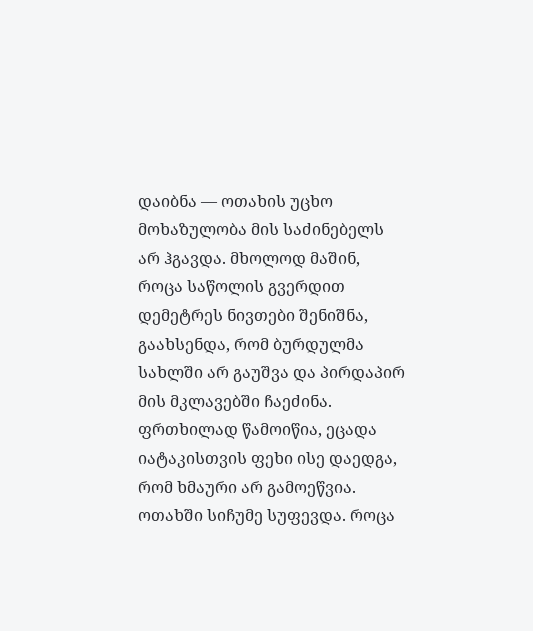დაიბნა — ოთახის უცხო მოხაზულობა მის საძინებელს არ ჰგავდა. მხოლოდ მაშინ, როცა საწოლის გვერდით დემეტრეს ნივთები შენიშნა, გაახსენდა, რომ ბურდულმა სახლში არ გაუშვა და პირდაპირ მის მკლავებში ჩაეძინა. ფრთხილად წამოიწია, ეცადა იატაკისთვის ფეხი ისე დაედგა, რომ ხმაური არ გამოეწვია. ოთახში სიჩუმე სუფევდა. როცა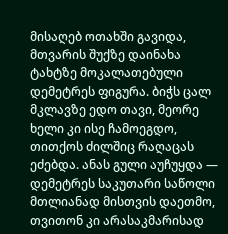მისაღებ ოთახში გავიდა, მთვარის შუქზე დაინახა ტახტზე მოკალათებული დემეტრეს ფიგურა. ბიჭს ცალ მკლავზე ედო თავი, მეორე ხელი კი ისე ჩამოეგდო, თითქოს ძილშიც რაღაცას ეძებდა. ანას გული აუჩუყდა — დემეტრეს საკუთარი საწოლი მთლიანად მისთვის დაეთმო, თვითონ კი არასაკმარისად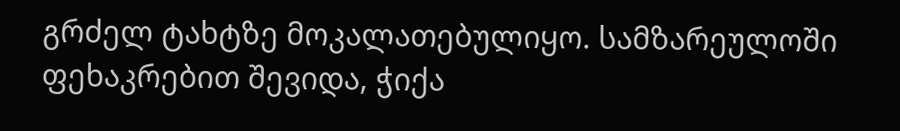გრძელ ტახტზე მოკალათებულიყო. სამზარეულოში ფეხაკრებით შევიდა, ჭიქა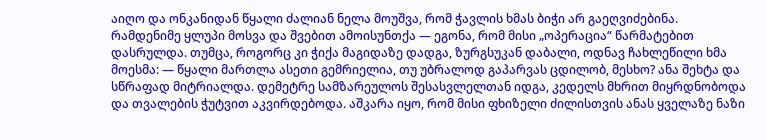აიღო და ონკანიდან წყალი ძალიან ნელა მოუშვა, რომ ჭავლის ხმას ბიჭი არ გაეღვიძებინა. რამდენიმე ყლუპი მოსვა და შვებით ამოისუნთქა — ეგონა, რომ მისი „ოპერაცია“ წარმატებით დასრულდა. თუმცა, როგორც კი ჭიქა მაგიდაზე დადგა, ზურგსუკან დაბალი, ოდნავ ჩახლეწილი ხმა მოესმა: — წყალი მართლა ასეთი გემრიელია, თუ უბრალოდ გაპარვას ცდილობ, მესხო? ანა შეხტა და სწრაფად მიტრიალდა. დემეტრე სამზარეულოს შესასვლელთან იდგა, კედელს მხრით მიყრდნობოდა და თვალების ჭუტვით აკვირდებოდა. აშკარა იყო, რომ მისი ფხიზელი ძილისთვის ანას ყველაზე ნაზი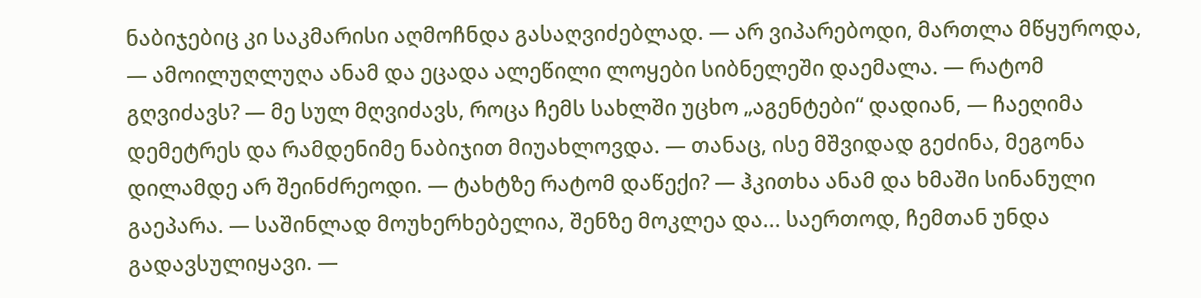ნაბიჯებიც კი საკმარისი აღმოჩნდა გასაღვიძებლად. — არ ვიპარებოდი, მართლა მწყუროდა, — ამოილუღლუღა ანამ და ეცადა ალეწილი ლოყები სიბნელეში დაემალა. — რატომ გღვიძავს? — მე სულ მღვიძავს, როცა ჩემს სახლში უცხო „აგენტები“ დადიან, — ჩაეღიმა დემეტრეს და რამდენიმე ნაბიჯით მიუახლოვდა. — თანაც, ისე მშვიდად გეძინა, მეგონა დილამდე არ შეინძრეოდი. — ტახტზე რატომ დაწექი? — ჰკითხა ანამ და ხმაში სინანული გაეპარა. — საშინლად მოუხერხებელია, შენზე მოკლეა და... საერთოდ, ჩემთან უნდა გადავსულიყავი. —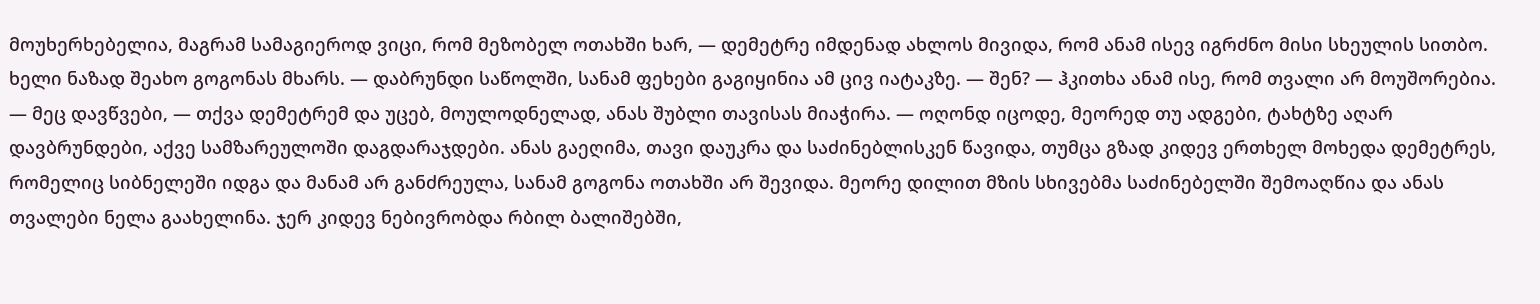მოუხერხებელია, მაგრამ სამაგიეროდ ვიცი, რომ მეზობელ ოთახში ხარ, — დემეტრე იმდენად ახლოს მივიდა, რომ ანამ ისევ იგრძნო მისი სხეულის სითბო. ხელი ნაზად შეახო გოგონას მხარს. — დაბრუნდი საწოლში, სანამ ფეხები გაგიყინია ამ ცივ იატაკზე. — შენ? — ჰკითხა ანამ ისე, რომ თვალი არ მოუშორებია. — მეც დავწვები, — თქვა დემეტრემ და უცებ, მოულოდნელად, ანას შუბლი თავისას მიაჭირა. — ოღონდ იცოდე, მეორედ თუ ადგები, ტახტზე აღარ დავბრუნდები, აქვე სამზარეულოში დაგდარაჯდები. ანას გაეღიმა, თავი დაუკრა და საძინებლისკენ წავიდა, თუმცა გზად კიდევ ერთხელ მოხედა დემეტრეს, რომელიც სიბნელეში იდგა და მანამ არ განძრეულა, სანამ გოგონა ოთახში არ შევიდა. მეორე დილით მზის სხივებმა საძინებელში შემოაღწია და ანას თვალები ნელა გაახელინა. ჯერ კიდევ ნებივრობდა რბილ ბალიშებში,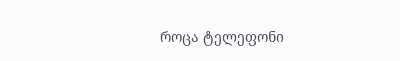როცა ტელეფონი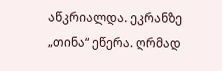აწკრიალდა. ეკრანზე „თინა“ ეწერა. ღრმად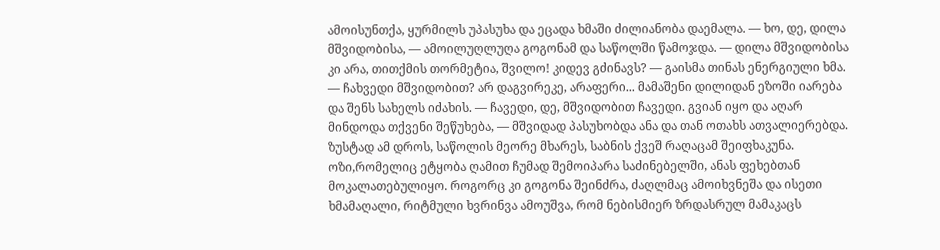ამოისუნთქა, ყურმილს უპასუხა და ეცადა ხმაში ძილიანობა დაემალა. — ხო, დე, დილა მშვიდობისა, — ამოილუღლუღა გოგონამ და საწოლში წამოჯდა. — დილა მშვიდობისა კი არა, თითქმის თორმეტია, შვილო! კიდევ გძინავს? — გაისმა თინას ენერგიული ხმა. — ჩახვედი მშვიდობით? არ დაგვირეკე, არაფერი... მამაშენი დილიდან ეზოში იარება და შენს სახელს იძახის. — ჩავედი, დე, მშვიდობით ჩავედი. გვიან იყო და აღარ მინდოდა თქვენი შეწუხება, — მშვიდად პასუხობდა ანა და თან ოთახს ათვალიერებდა. ზუსტად ამ დროს, საწოლის მეორე მხარეს, საბნის ქვეშ რაღაცამ შეიფხაკუნა. ოზი,რომელიც ეტყობა ღამით ჩუმად შემოიპარა საძინებელში, ანას ფეხებთან მოკალათებულიყო. როგორც კი გოგონა შეინძრა, ძაღლმაც ამოიხვნეშა და ისეთი ხმამაღალი, რიტმული ხვრინვა ამოუშვა, რომ ნებისმიერ ზრდასრულ მამაკაცს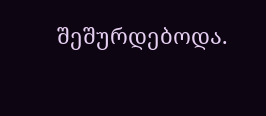შეშურდებოდა.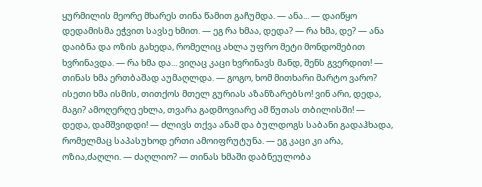ყურმილის მეორე მხარეს თინა წამით გაჩუმდა. — ანა... — დაიწყო დედამისმა ეჭვით სავსე ხმით. — ეგ რა ხმაა, დედა? — რა ხმა, დე? — ანა დაიბნა და ოზის გახედა, რომელიც ახლა უფრო მეტი მონდომებით ხვრინავდა. — რა ხმა და... ვიღაც კაცი ხვრინავს მანდ, შენს გვერდით! — თინას ხმა ერთბაშად აუმაღლდა. — გოგო, ხომ მითხარი მარტო ვარო? ისეთი ხმა ისმის, თითქოს მთელ გურიას აზანზარებსო! ვინ არი, დედა, მაგი? ამოღერღე ეხლა, თვარა გადმოვიარე ამ წუთას თბილისში! — დედა, დამშვიდდი! — ძლივს თქვა ანამ და ბულდოგს საბანი გადაჰხადა, რომელმაც საპასუხოდ ერთი ამოიფრუტუნა. — ეგ კაცი კი არა, ოზია,ძაღლი. — ძაღლიო? — თინას ხმაში დაბნეულობა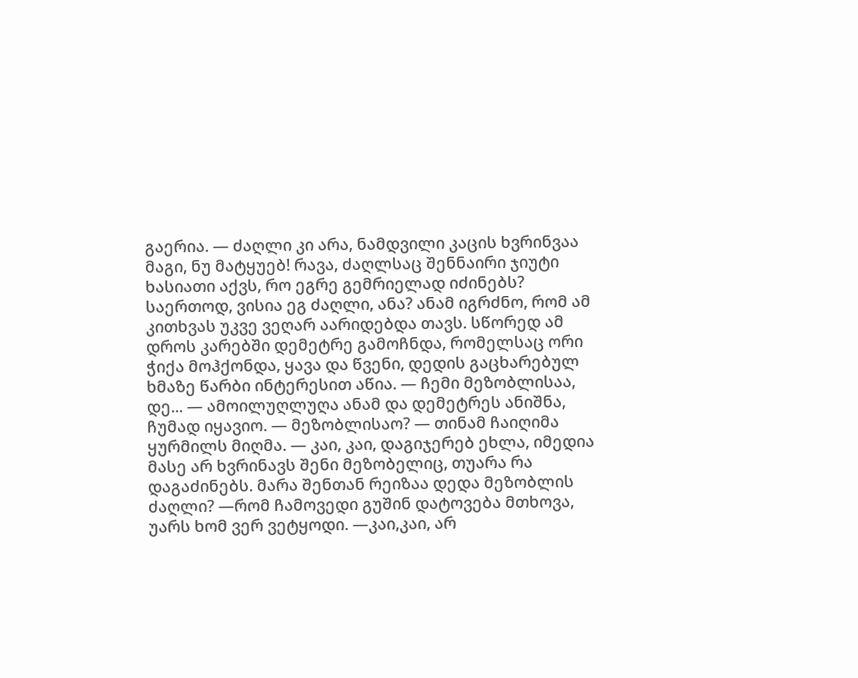გაერია. — ძაღლი კი არა, ნამდვილი კაცის ხვრინვაა მაგი, ნუ მატყუებ! რავა, ძაღლსაც შენნაირი ჯიუტი ხასიათი აქვს, რო ეგრე გემრიელად იძინებს? საერთოდ, ვისია ეგ ძაღლი, ანა? ანამ იგრძნო, რომ ამ კითხვას უკვე ვეღარ აარიდებდა თავს. სწორედ ამ დროს კარებში დემეტრე გამოჩნდა, რომელსაც ორი ჭიქა მოჰქონდა, ყავა და წვენი, დედის გაცხარებულ ხმაზე წარბი ინტერესით აწია. — ჩემი მეზობლისაა, დე... — ამოილუღლუღა ანამ და დემეტრეს ანიშნა, ჩუმად იყავიო. — მეზობლისაო? — თინამ ჩაიღიმა ყურმილს მიღმა. — კაი, კაი, დაგიჯერებ ეხლა, იმედია მასე არ ხვრინავს შენი მეზობელიც, თუარა რა დაგაძინებს. მარა შენთან რეიზაა დედა მეზობლის ძაღლი? —რომ ჩამოვედი გუშინ დატოვება მთხოვა, უარს ხომ ვერ ვეტყოდი. —კაი,კაი, არ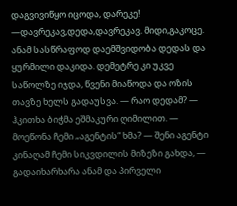დაგვივიწყო იცოდა, დარეკე! —დავრეკავ,დედა,დავრეკავ. მიდი,გაკოცე. ანამ სასწრაფოდ დაემშვიდობა დედას და ყურმილი დაკიდა. დემეტრე კი უკვე საწოლზე იჯდა, წვენი მიაწოდა და ოზის თავზე ხელს გადაუსვა. — რაო დედამ? — ჰკითხა ბიჭმა ეშმაკური ღიმილით. — მოეწონა ჩემი „აგენტის“ ხმა? — შენი აგენტი კინაღამ ჩემი სიკვდილის მიზეზი გახდა, — გადაიხარხარა ანამ და პირველი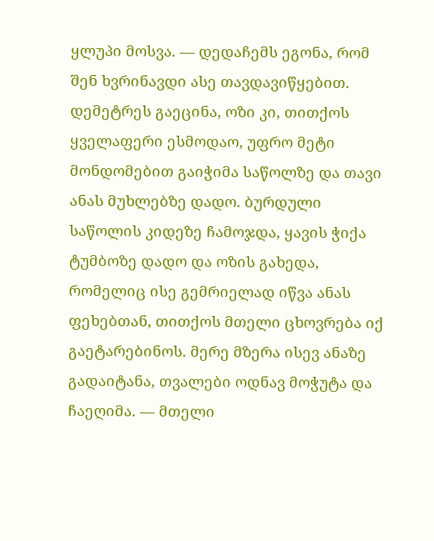ყლუპი მოსვა. — დედაჩემს ეგონა, რომ შენ ხვრინავდი ასე თავდავიწყებით. დემეტრეს გაეცინა, ოზი კი, თითქოს ყველაფერი ესმოდაო, უფრო მეტი მონდომებით გაიჭიმა საწოლზე და თავი ანას მუხლებზე დადო. ბურდული საწოლის კიდეზე ჩამოჯდა, ყავის ჭიქა ტუმბოზე დადო და ოზის გახედა, რომელიც ისე გემრიელად იწვა ანას ფეხებთან, თითქოს მთელი ცხოვრება იქ გაეტარებინოს. მერე მზერა ისევ ანაზე გადაიტანა, თვალები ოდნავ მოჭუტა და ჩაეღიმა. — მთელი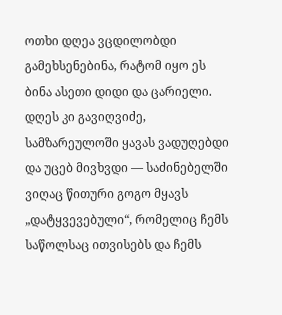ოთხი დღეა ვცდილობდი გამეხსენებინა, რატომ იყო ეს ბინა ასეთი დიდი და ცარიელი. დღეს კი გავიღვიძე, სამზარეულოში ყავას ვადუღებდი და უცებ მივხვდი — საძინებელში ვიღაც წითური გოგო მყავს „დატყვევებული“, რომელიც ჩემს საწოლსაც ითვისებს და ჩემს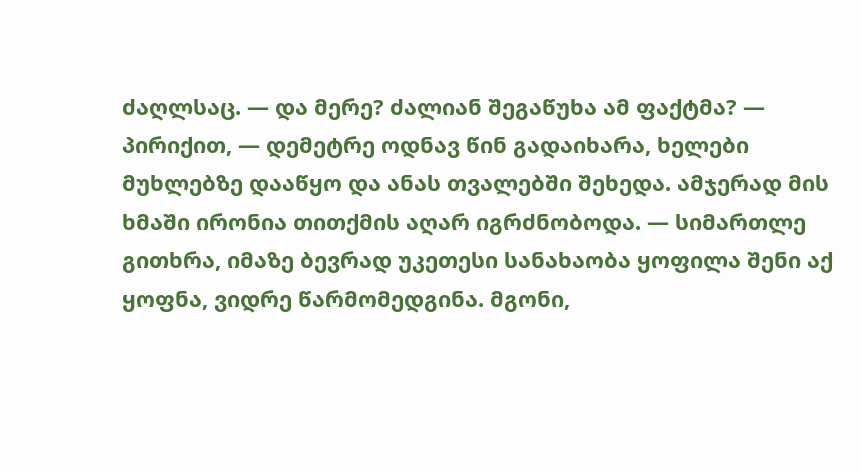ძაღლსაც. — და მერე? ძალიან შეგაწუხა ამ ფაქტმა? — პირიქით, — დემეტრე ოდნავ წინ გადაიხარა, ხელები მუხლებზე დააწყო და ანას თვალებში შეხედა. ამჯერად მის ხმაში ირონია თითქმის აღარ იგრძნობოდა. — სიმართლე გითხრა, იმაზე ბევრად უკეთესი სანახაობა ყოფილა შენი აქ ყოფნა, ვიდრე წარმომედგინა. მგონი,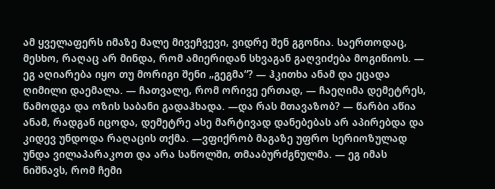ამ ყველაფერს იმაზე მალე მივეჩვევი, ვიდრე შენ გგონია. საერთოდაც, მესხო, რაღაც არ მინდა, რომ ამიერიდან სხვაგან გაღვიძება მოგიწიოს. — ეგ აღიარება იყო თუ მორიგი შენი „გეგმა“? — ჰკითხა ანამ და ეცადა ღიმილი დაემალა. — ჩათვალე, რომ ორივე ერთად, — ჩაეღიმა დემეტრეს, წამოდგა და ოზის საბანი გადაჰხადა. —და რას მთავაზობ? — წარბი აწია ანამ, რადგან იცოდა, დემეტრე ასე მარტივად დანებებას არ აპირებდა და კიდევ უნდოდა რაღაცის თქმა. —ვფიქრობ მაგაზე უფრო სერიოზულად უნდა ვილაპარაკოთ და არა საწოლში, თმააბურძგნულმა. — ეგ იმას ნიშნავს, რომ ჩემი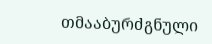თმააბურძგნული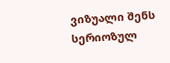ვიზუალი შენს სერიოზულ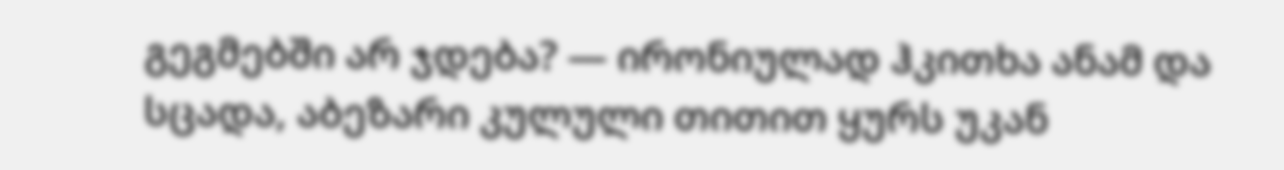გეგმებში არ ჯდება? — ირონიულად ჰკითხა ანამ და სცადა, აბეზარი კულული თითით ყურს უკან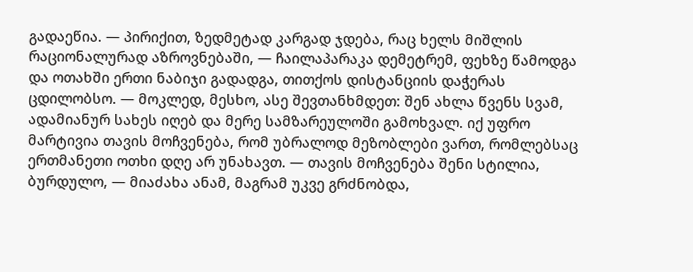გადაეწია. — პირიქით, ზედმეტად კარგად ჯდება, რაც ხელს მიშლის რაციონალურად აზროვნებაში, — ჩაილაპარაკა დემეტრემ, ფეხზე წამოდგა და ოთახში ერთი ნაბიჯი გადადგა, თითქოს დისტანციის დაჭერას ცდილობსო. — მოკლედ, მესხო, ასე შევთანხმდეთ: შენ ახლა წვენს სვამ, ადამიანურ სახეს იღებ და მერე სამზარეულოში გამოხვალ. იქ უფრო მარტივია თავის მოჩვენება, რომ უბრალოდ მეზობლები ვართ, რომლებსაც ერთმანეთი ოთხი დღე არ უნახავთ. — თავის მოჩვენება შენი სტილია, ბურდულო, — მიაძახა ანამ, მაგრამ უკვე გრძნობდა,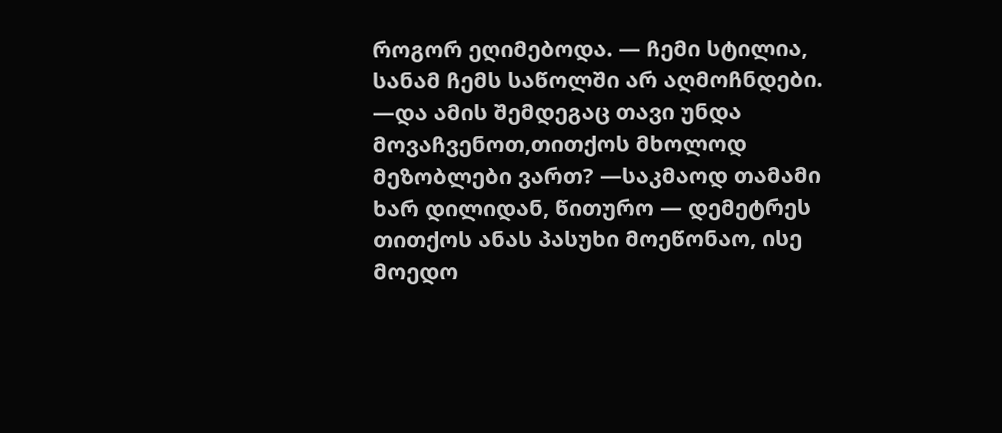როგორ ეღიმებოდა. — ჩემი სტილია, სანამ ჩემს საწოლში არ აღმოჩნდები. —და ამის შემდეგაც თავი უნდა მოვაჩვენოთ,თითქოს მხოლოდ მეზობლები ვართ? —საკმაოდ თამამი ხარ დილიდან, წითურო — დემეტრეს თითქოს ანას პასუხი მოეწონაო, ისე მოედო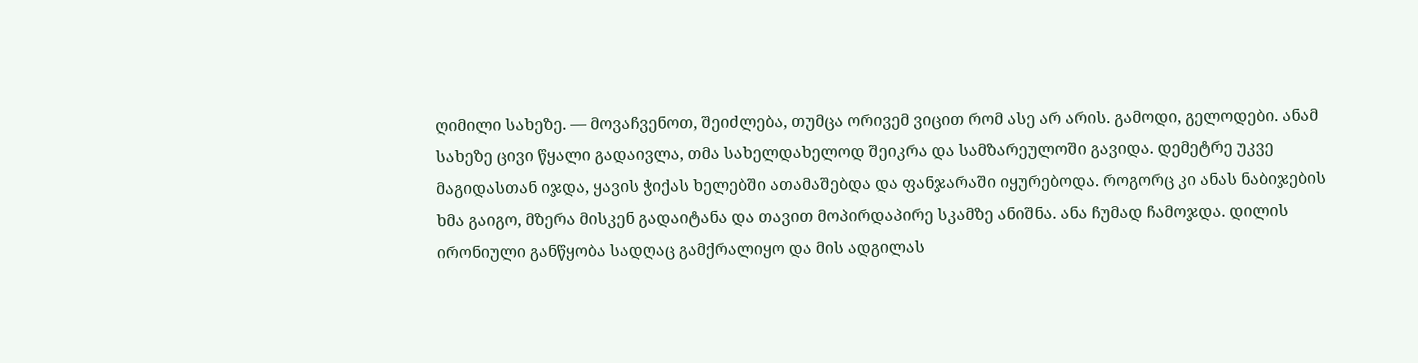ღიმილი სახეზე. — მოვაჩვენოთ, შეიძლება, თუმცა ორივემ ვიცით რომ ასე არ არის. გამოდი, გელოდები. ანამ სახეზე ცივი წყალი გადაივლა, თმა სახელდახელოდ შეიკრა და სამზარეულოში გავიდა. დემეტრე უკვე მაგიდასთან იჯდა, ყავის ჭიქას ხელებში ათამაშებდა და ფანჯარაში იყურებოდა. როგორც კი ანას ნაბიჯების ხმა გაიგო, მზერა მისკენ გადაიტანა და თავით მოპირდაპირე სკამზე ანიშნა. ანა ჩუმად ჩამოჯდა. დილის ირონიული განწყობა სადღაც გამქრალიყო და მის ადგილას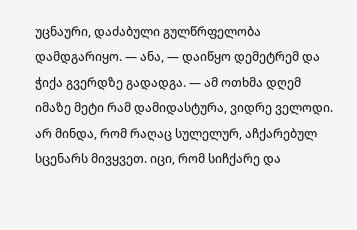უცნაური, დაძაბული გულწრფელობა დამდგარიყო. — ანა, — დაიწყო დემეტრემ და ჭიქა გვერდზე გადადგა. — ამ ოთხმა დღემ იმაზე მეტი რამ დამიდასტურა, ვიდრე ველოდი. არ მინდა, რომ რაღაც სულელურ, აჩქარებულ სცენარს მივყვეთ. იცი, რომ სიჩქარე და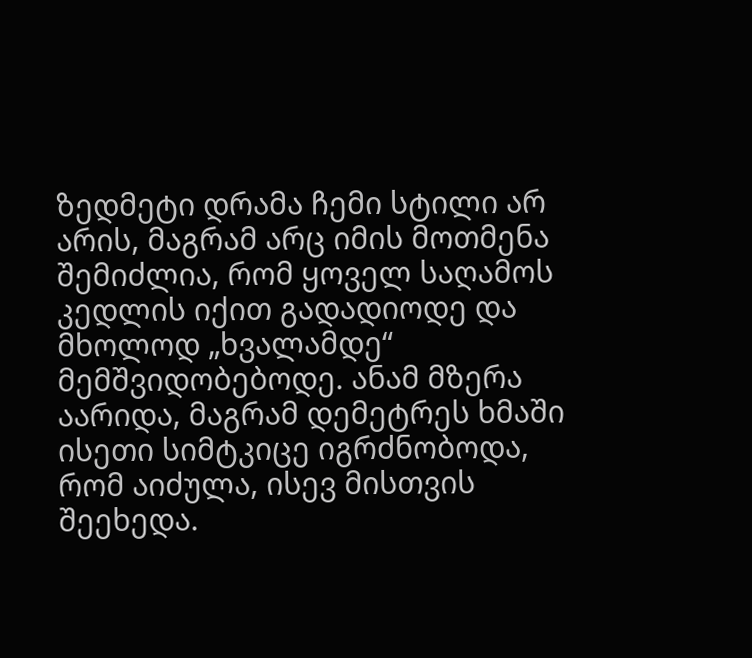ზედმეტი დრამა ჩემი სტილი არ არის, მაგრამ არც იმის მოთმენა შემიძლია, რომ ყოველ საღამოს კედლის იქით გადადიოდე და მხოლოდ „ხვალამდე“ მემშვიდობებოდე. ანამ მზერა აარიდა, მაგრამ დემეტრეს ხმაში ისეთი სიმტკიცე იგრძნობოდა, რომ აიძულა, ისევ მისთვის შეეხედა.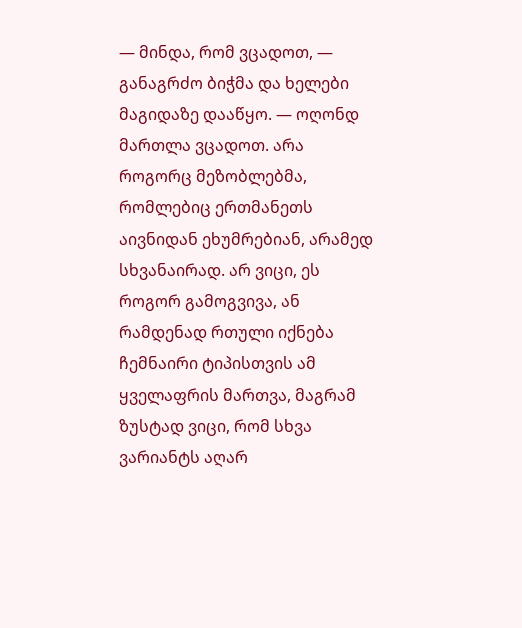— მინდა, რომ ვცადოთ, — განაგრძო ბიჭმა და ხელები მაგიდაზე დააწყო. — ოღონდ მართლა ვცადოთ. არა როგორც მეზობლებმა, რომლებიც ერთმანეთს აივნიდან ეხუმრებიან, არამედ სხვანაირად. არ ვიცი, ეს როგორ გამოგვივა, ან რამდენად რთული იქნება ჩემნაირი ტიპისთვის ამ ყველაფრის მართვა, მაგრამ ზუსტად ვიცი, რომ სხვა ვარიანტს აღარ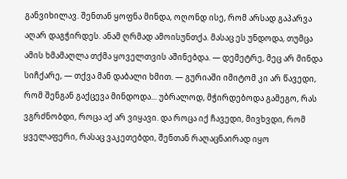განვიხილავ. შენთან ყოფნა მინდა, ოღონდ ისე, რომ არსად გაპარვა აღარ დაგჭირდეს. ანამ ღრმად ამოისუნთქა. მასაც ეს უნდოდა, თუმცა ამის ხმამაღლა თქმა ყოველთვის აშინებდა. — დემეტრე, მეც არ მინდა სიჩქარე, — თქვა მან დაბალი ხმით. — გურიაში იმიტომ კი არ წავედი, რომ შენგან გაქცევა მინდოდა... უბრალოდ, მჭირდებოდა გამეგო, რას ვგრძნობდი, როცა აქ არ ვიყავი. და როცა იქ ჩავედი, მივხვდი, რომ ყველაფერი, რასაც ვაკეთებდი, შენთან რაღაცნაირად იყო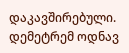დაკავშირებული. დემეტრემ ოდნავ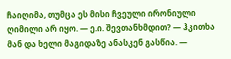ჩაიღიმა, თუმცა ეს მისი ჩვეული ირონიული ღიმილი არ იყო. — ე.ი. შევთანხმდით? — ჰკითხა მან და ხელი მაგიდაზე ანასკენ გასწია. —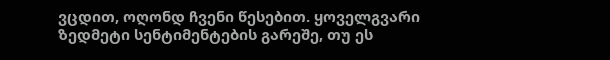ვცდით, ოღონდ ჩვენი წესებით. ყოველგვარი ზედმეტი სენტიმენტების გარეშე, თუ ეს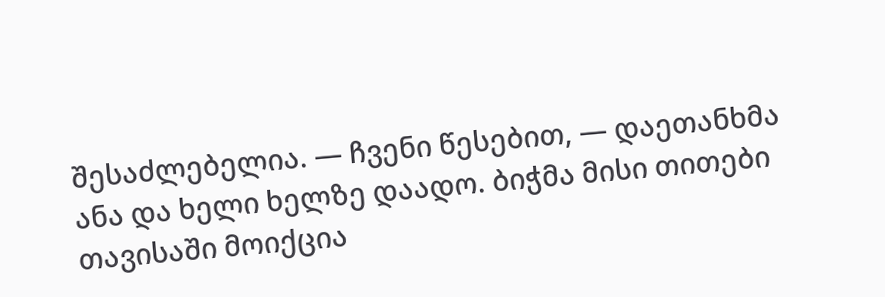შესაძლებელია. — ჩვენი წესებით, — დაეთანხმა ანა და ხელი ხელზე დაადო. ბიჭმა მისი თითები თავისაში მოიქცია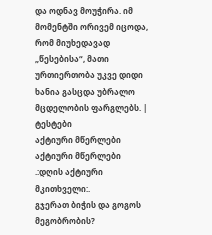და ოდნავ მოუჭირა. იმ მომენტში ორივემ იცოდა, რომ მიუხედავად „წესებისა“, მათი ურთიერთობა უკვე დიდი ხანია გასცდა უბრალო მცდელობის ფარგლებს. |
ტესტები
აქტიური მწერლები
აქტიური მწერლები
.:დღის აქტიური მკითხველი:.
გჯერათ ბიჭის და გოგოს მეგობრობის?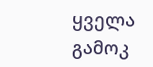ყველა გამოკ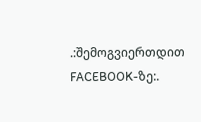.:შემოგვიერთდით FACEBOOK-ზე:.